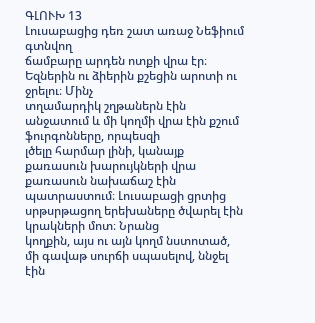ԳԼՈՒԽ 13
Լուսաբացից դեռ շատ առաջ Նեֆիում գտնվող
ճամբարը արդեն ոտքի վրա էր։ Եզներին ու ձիերին քշեցին արոտի ու ջրելու։ Մինչ
տղամարդիկ շղթաներն էին անջատում և մի կողմի վրա էին քշում ֆուրգոնները, որպեսզի
լծելը հարմար լինի, կանայք քառասուն խարույկների վրա քառասուն նախաճաշ էին
պատրաստում։ Լուսաբացի ցրտից սրթսրթացող երեխաները ծվարել էին կրակների մոտ։ Նրանց
կողքին, այս ու այն կողմ նստոտած, մի գավաթ սուրճի սպասելով, ննջել էին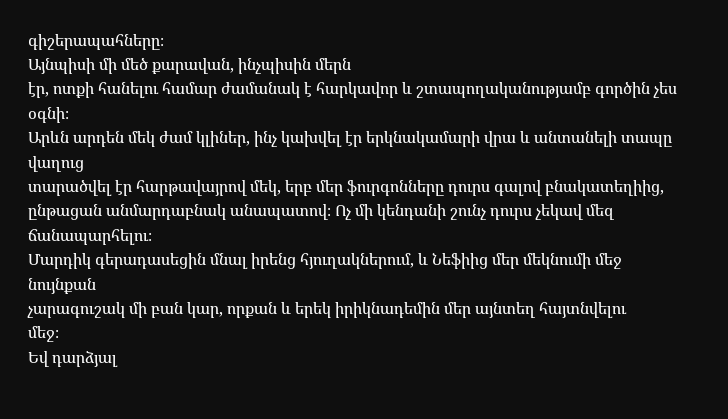գիշերապահները։
Այնպիսի մի մեծ քարավան, ինչպիսին մերն
էր, ոտքի հանելու համար ժամանակ է հարկավոր և շտապողականությամբ գործին չես օգնի։
Արևն արդեն մեկ ժամ կլիներ, ինչ կախվել էր երկնակամարի վրա և անտանելի տապը վաղուց
տարածվել էր հարթավայրով մեկ, երբ մեր ֆուրգոնները դուրս գալով բնակատեղիից,
ընթացան անմարդաբնակ անապատով։ Ոչ մի կենդանի շունչ դուրս չեկավ մեզ ճանապարհելու։
Մարդիկ գերադասեցին մնալ իրենց հյուղակներում, և Նեֆիից մեր մեկնումի մեջ նույնքան
չարագուշակ մի բան կար, որքան և երեկ իրիկնադեմին մեր այնտեղ հայտնվելու
մեջ։
Եվ դարձյալ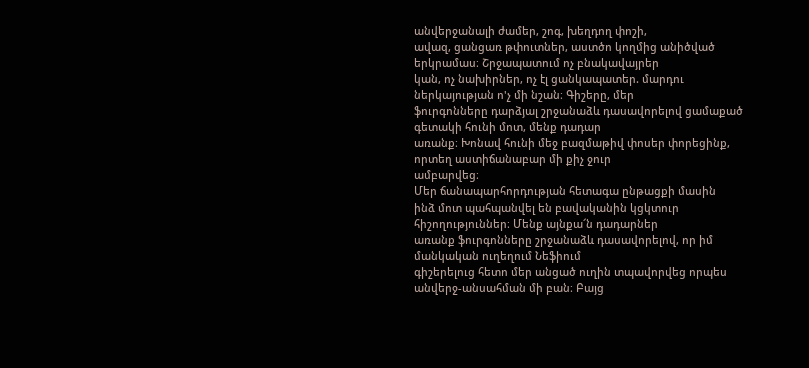անվերջանալի ժամեր, շոգ, խեղդող փոշի,
ավազ, ցանցառ թփուտներ, աստծո կողմից անիծված երկրամաս։ Շրջապատում ոչ բնակավայրեր
կան, ոչ նախիրներ, ոչ էլ ցանկապատեր. մարդու ներկայության ո'չ մի նշան։ Գիշերը, մեր
ֆուրգոնները դարձյալ շրջանաձև դասավորելով ցամաքած գետակի հունի մոտ, մենք դադար
առանք։ Խոնավ հունի մեջ բազմաթիվ փոսեր փորեցինք, որտեղ աստիճանաբար մի քիչ ջուր
ամբարվեց։
Մեր ճանապարհորդության հետագա ընթացքի մասին
ինձ մոտ պահպանվել են բավականին կցկտուր հիշողություններ։ Մենք այնքա՜ն դադարներ
առանք ֆուրգոնները շրջանաձև դասավորելով, որ իմ մանկական ուղեղում Նեֆիում
գիշերելուց հետո մեր անցած ուղին տպավորվեց որպես անվերջ-անսահման մի բան։ Բայց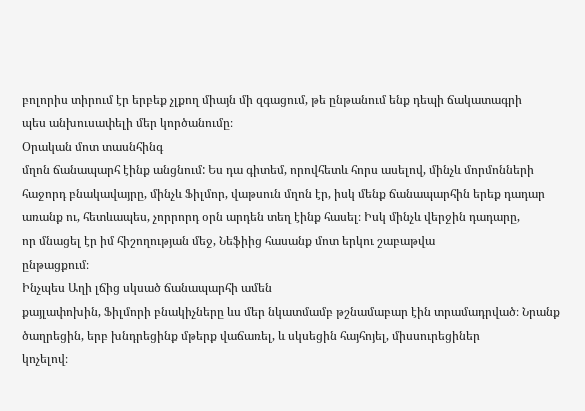բոլորիս տիրում էր երբեք չլքող միայն մի զգացում, թե ընթանում ենք դեպի ճակատագրի
պես անխուսափելի մեր կործանումը։
Օրական մոտ տասնհինգ
մղոն ճանապարհ էինք անցնում: Ես դա գիտեմ, որովհետև հորս ասելով, մինչև մորմոնների
հաջորդ բնակավայրը, մինչև Ֆիլմոր, վաթսուն մղոն էր, իսկ մենք ճանապարհին երեք դադար
առանք ու, հետևապես, չորրորդ օրն արդեն տեղ էինք հասել։ Իսկ մինչև վերջին դադարը,
որ մնացել էր իմ հիշողության մեջ, Նեֆիից հասանք մոտ երկու շաբաթվա
ընթացքում։
Ինչպես Աղի լճից սկսած ճանապարհի ամեն
քայլափոխին, Ֆիլմորի բնակիչները ևս մեր նկատմամբ թշնամաբար էին տրամադրված։ Նրանք
ծաղրեցին, երբ խնդրեցինք մթերք վաճառել, և սկսեցին հայհոյել, միսսուրեցիներ
կոչելով։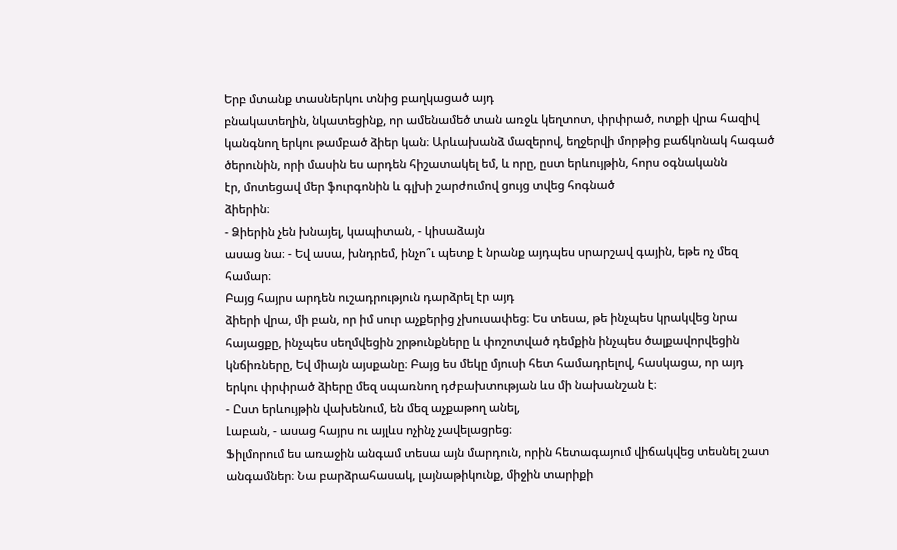Երբ մտանք տասներկու տնից բաղկացած այդ
բնակատեղին, նկատեցինք, որ ամենամեծ տան առջև կեղտոտ, փրփրած, ոտքի վրա հազիվ
կանգնող երկու թամբած ձիեր կան։ Արևախանձ մազերով, եղջերվի մորթից բաճկոնակ հագած
ծերունին, որի մասին ես արդեն հիշատակել եմ, և որը, ըստ երևույթին, հորս օգնականն
էր, մոտեցավ մեր ֆուրգոնին և գլխի շարժումով ցույց տվեց հոգնած
ձիերին։
- Ձիերին չեն խնայել, կապիտան, - կիսաձայն
ասաց նա։ - Եվ ասա, խնդրեմ, ինչո՞ւ պետք է նրանք այդպես սրարշավ գային, եթե ոչ մեզ
համար։
Բայց հայրս արդեն ուշադրություն դարձրել էր այդ
ձիերի վրա, մի բան, որ իմ սուր աչքերից չխուսափեց։ Ես տեսա, թե ինչպես կրակվեց նրա
հայացքը, ինչպես սեղմվեցին շրթունքները և փոշոտված դեմքին ինչպես ծալքավորվեցին
կնճիռները, Եվ միայն այսքանը։ Բայց ես մեկը մյուսի հետ համադրելով, հասկացա, որ այդ
երկու փրփրած ձիերը մեզ սպառնող դժբախտության ևս մի նախանշան է։
- Ըստ երևույթին վախենում, են մեզ աչքաթող անել,
Լաբան, - ասաց հայրս ու այլևս ոչինչ չավելացրեց։
Ֆիլմորում ես առաջին անգամ տեսա այն մարդուն, որին հետագայում վիճակվեց տեսնել շատ
անգամներ։ Նա բարձրահասակ, լայնաթիկունք, միջին տարիքի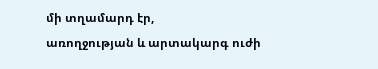մի տղամարդ էր,
առողջության և արտակարգ ուժի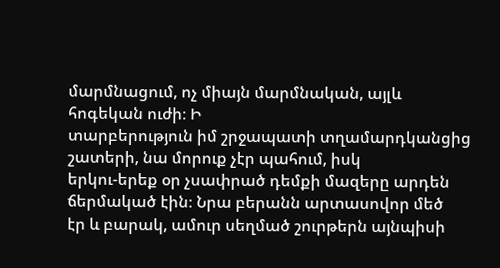մարմնացում, ոչ միայն մարմնական, այլև հոգեկան ուժի։ Ի
տարբերություն իմ շրջապատի տղամարդկանցից շատերի, նա մորուք չէր պահում, իսկ
երկու-երեք օր չսափրած դեմքի մազերը արդեն ճերմակած էին։ Նրա բերանն արտասովոր մեծ
էր և բարակ, ամուր սեղմած շուրթերն այնպիսի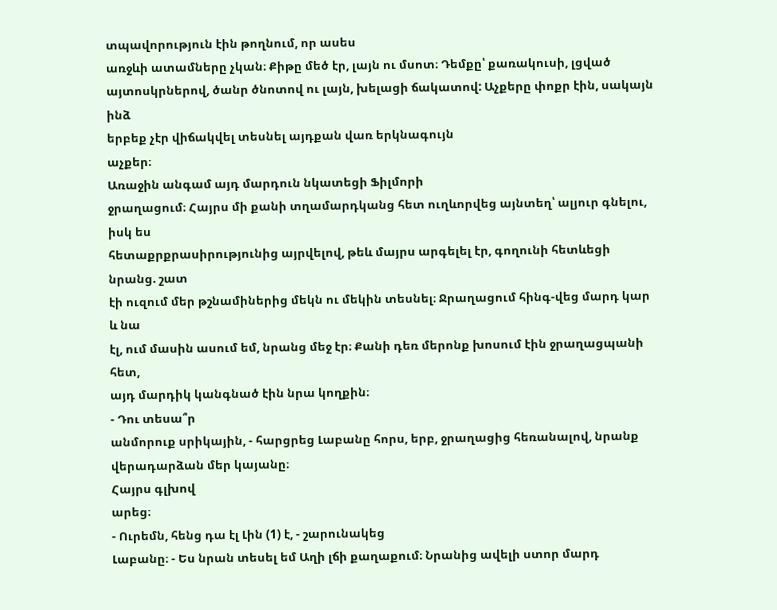տպավորություն էին թողնում, որ ասես
առջևի ատամները չկան։ Քիթը մեծ էր, լայն ու մսոտ։ Դեմքը՝ քառակուսի, լցված
այտոսկրներով, ծանր ծնոտով ու լայն, խելացի ճակատով: Աչքերը փոքր էին, սակայն ինձ
երբեք չէր վիճակվել տեսնել այդքան վառ երկնագույն
աչքեր։
Առաջին անգամ այդ մարդուն նկատեցի Ֆիլմորի
ջրաղացում։ Հայրս մի քանի տղամարդկանց հետ ուղևորվեց այնտեղ՝ ալյուր գնելու, իսկ ես
հետաքրքրասիրությունից այրվելով, թեև մայրս արգելել էր, գողունի հետևեցի նրանց. շատ
էի ուզում մեր թշնամիներից մեկն ու մեկին տեսնել։ Ջրաղացում հինգ-վեց մարդ կար և նա
էլ, ում մասին ասում եմ, նրանց մեջ էր։ Քանի դեռ մերոնք խոսում էին ջրաղացպանի հետ,
այդ մարդիկ կանգնած էին նրա կողքին։
- Դու տեսա՞ր
անմորուք սրիկային, - հարցրեց Լաբանը հորս, երբ, ջրաղացից հեռանալով, նրանք
վերադարձան մեր կայանը։
Հայրս գլխով
արեց։
- Ուրեմն, հենց դա էլ Լին (1) է, - շարունակեց
Լաբանը։ - Ես նրան տեսել եմ Աղի լճի քաղաքում։ Նրանից ավելի ստոր մարդ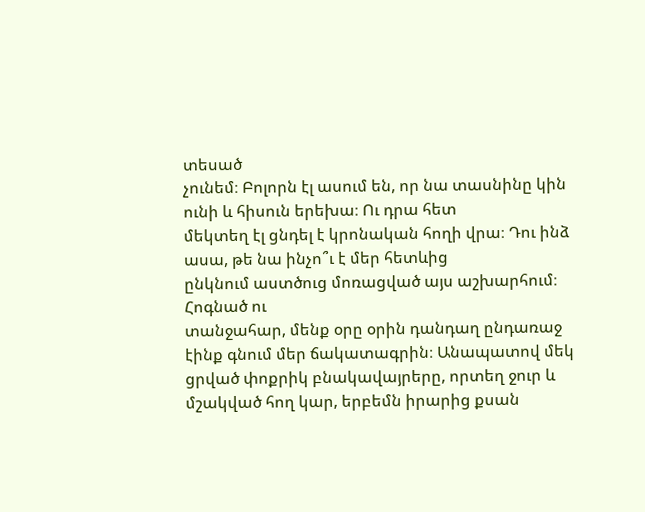տեսած
չունեմ։ Բոլորն էլ ասում են, որ նա տասնինը կին ունի և հիսուն երեխա։ Ու դրա հետ
մեկտեղ էլ ցնդել է կրոնական հողի վրա։ Դու ինձ ասա, թե նա ինչո՞ւ է մեր հետևից
ընկնում աստծուց մոռացված այս աշխարհում։
Հոգնած ու
տանջահար, մենք օրը օրին դանդաղ ընդառաջ էինք գնում մեր ճակատագրին։ Անապատով մեկ
ցրված փոքրիկ բնակավայրերը, որտեղ ջուր և մշակված հող կար, երբեմն իրարից քսան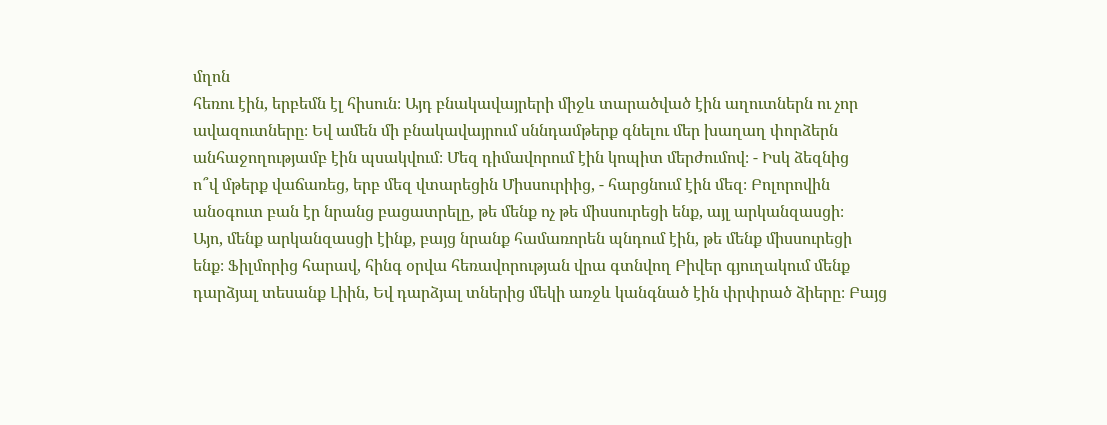մղոն
հեռու էին, երբեմն էլ հիսուն։ Այդ բնակավայրերի միջև տարածված էին աղուտներն ու չոր
ավազուտները։ Եվ ամեն մի բնակավայրում սննդամթերք գնելու մեր խաղաղ փորձերն
անհաջողությամբ էին պսակվում։ Մեզ դիմավորում էին կոպիտ մերժումով։ - Իսկ ձեզնից
ո՞վ մթերք վաճառեց, երբ մեզ վտարեցին Միսսուրիից, - հարցնում էին մեզ։ Բոլորովին
անօգուտ բան էր նրանց բացատրելը, թե մենք ոչ թե միսսուրեցի ենք, այլ արկանզասցի։
Այո, մենք արկանզասցի էինք, բայց նրանք համառորեն պնդում էին, թե մենք միսսուրեցի
ենք։ Ֆիլմորից հարավ, հինգ օրվա հեռավորության վրա գտնվող Բիվեր գյուղակում մենք
դարձյալ տեսանք Լիին, Եվ դարձյալ տներից մեկի առջև կանգնած էին փրփրած ձիերը։ Բայց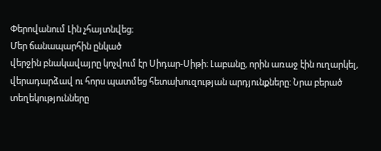Փերովանում Լին չհայտնվեց։
Մեր ճանապարհին ընկած
վերջին բնակավայրը կոչվում էր Սիդար-Սիթի։ Լաբանը, որին առաջ էին ուղարկել,
վերադարձավ ու հորս պատմեց հետախուզության արդյունքները: Նրա բերած
տեղեկությունները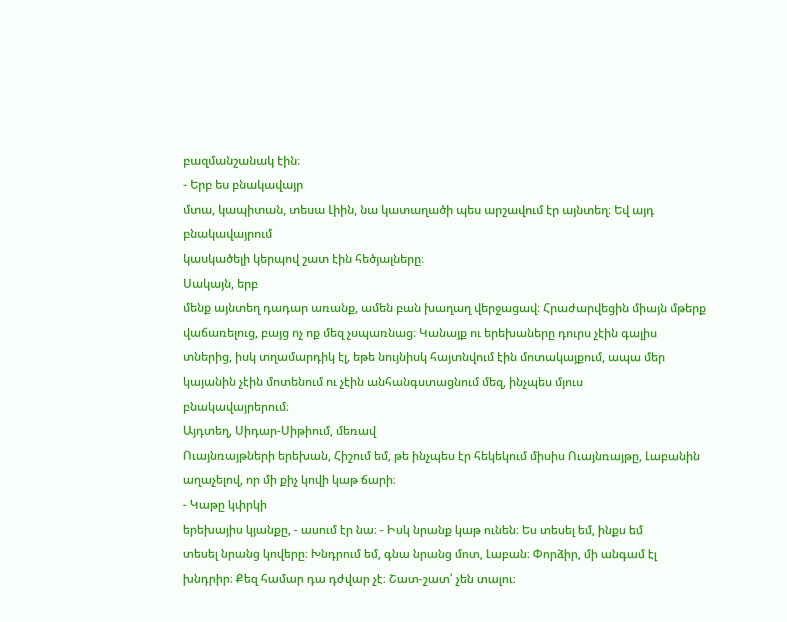բազմանշանակ էին։
- Երբ ես բնակավայր
մտա, կապիտան, տեսա Լիին, նա կատաղածի պես արշավում էր այնտեղ։ Եվ այդ բնակավայրում
կասկածելի կերպով շատ էին հեծյալները։
Սակայն, երբ
մենք այնտեղ դադար առանք, ամեն բան խաղաղ վերջացավ։ Հրաժարվեցին միայն մթերք
վաճառելուց, բայց ոչ ոք մեզ չսպառնաց։ Կանայք ու երեխաները դուրս չէին գալիս
տներից, իսկ տղամարդիկ էլ, եթե նույնիսկ հայտնվում էին մոտակայքում, ապա մեր
կայանին չէին մոտենում ու չէին անհանգստացնում մեզ, ինչպես մյուս
բնակավայրերում։
Այդտեղ, Սիդար-Սիթիում, մեռավ
Ուայնռայթների երեխան, Հիշում եմ, թե ինչպես էր հեկեկում միսիս Ուայնռայթը, Լաբանին
աղաչելով, որ մի քիչ կովի կաթ ճարի։
- Կաթը կփրկի
երեխայիս կյանքը, - ասում էր նա։ - Իսկ նրանք կաթ ունեն։ Ես տեսել եմ, ինքս եմ
տեսել նրանց կովերը։ Խնդրում եմ, գնա նրանց մոտ, Լաբան։ Փորձիր, մի անգամ էլ
խնդրիր։ Քեզ համար դա դժվար չէ։ Շատ-շատ՝ չեն տալու։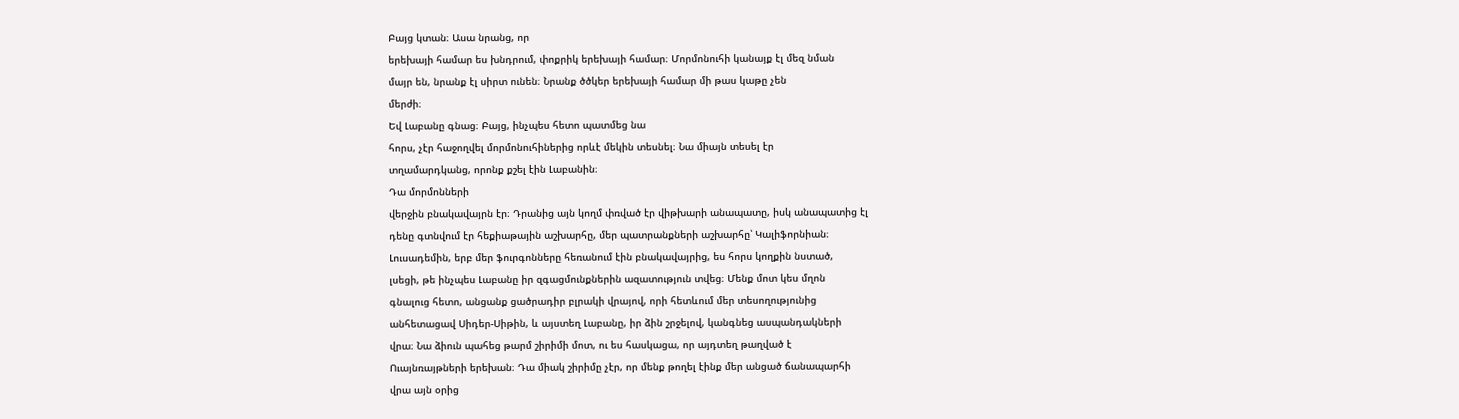Բայց կտան։ Ասա նրանց, որ
երեխայի համար ես խնդրում, փոքրիկ երեխայի համար։ Մորմոնուհի կանայք էլ մեզ նման
մայր են, նրանք էլ սիրտ ունեն։ Նրանք ծծկեր երեխայի համար մի թաս կաթը չեն
մերժի։
Եվ Լաբանը գնաց։ Բայց, ինչպես հետո պատմեց նա
հորս, չէր հաջողվել մորմոնուհիներից որևէ մեկին տեսնել։ Նա միայն տեսել էր
տղամարդկանց, որոնք քշել էին Լաբանին։
Դա մորմոնների
վերջին բնակավայրն էր։ Դրանից այն կողմ փռված էր վիթխարի անապատը, իսկ անապատից էլ
դենը գտնվում էր հեքիաթային աշխարհը, մեր պատրանքների աշխարհը՝ Կալիֆորնիան։
Լուսադեմին, երբ մեր ֆուրգոնները հեռանում էին բնակավայրից, ես հորս կողքին նստած,
լսեցի, թե ինչպես Լաբանը իր զգացմունքներին ազատություն տվեց։ Մենք մոտ կես մղոն
գնալուց հետո, անցանք ցածրադիր բլրակի վրայով, որի հետևում մեր տեսողությունից
անհետացավ Սիդեր-Սիթին, և այստեղ Լաբանը, իր ձին շրջելով, կանգնեց ասպանդակների
վրա։ Նա ձիուն պահեց թարմ շիրիմի մոտ, ու ես հասկացա, որ այդտեղ թաղված է
Ուայնռայթների երեխան։ Դա միակ շիրիմը չէր, որ մենք թողել էինք մեր անցած ճանապարհի
վրա այն օրից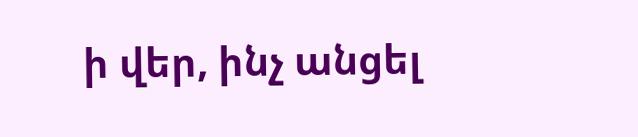ի վեր, ինչ անցել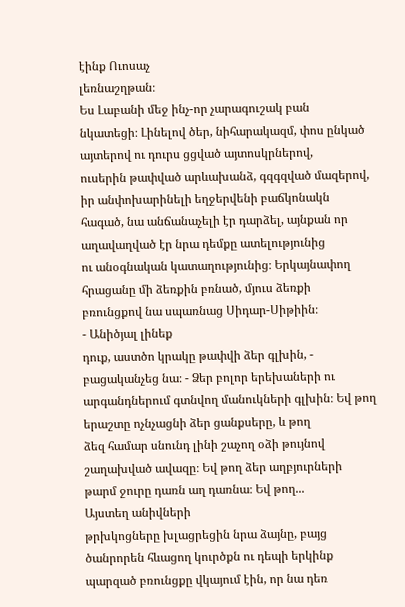էինք Ուոսաչ
լեռնաշղթան։
Ես Լաբանի մեջ ինչ-որ չարագուշակ բան
նկատեցի։ Լինելով ծեր, նիհարակազմ, փոս ընկած այտերով ու դուրս ցցված այտոսկրներով,
ուսերին թափված արևախանձ, գզգզված մազերով, իր անփոխարինելի եղջերվենի բաճկոնակն
հագած, նա անճանաչելի էր դարձել, այնքան որ աղավաղված էր նրա դեմքը ատելությունից
ու անօգնական կատաղությունից։ Երկայնափող հրացանը մի ձեռքին բռնած, մյուս ձեռքի
բռունցքով նա սպառնաց Սիդար-Սիթիին։
- Անիծյալ լինեք
դուք, աստծո կրակը թափվի ձեր գլխին, - բացականչեց նա։ - Ձեր բոլոր երեխաների ու
արգանդներում գտնվող մանուկների գլխին։ Եվ թող երաշտը ոչնչացնի ձեր ցանքսերը, և թող
ձեզ համար սնունդ լինի շաչող օձի թույնով շաղախված ավազը։ Եվ թող ձեր աղբյուրների
թարմ ջուրը դառն աղ դառնա։ Եվ թող...
Այստեղ անիվների
թրխկոցները խլացրեցին նրա ձայնը, բայց ծանրորեն հևացող կուրծքն ու դեպի երկինք
պարզած բռունցքը վկայում էին, որ նա դեռ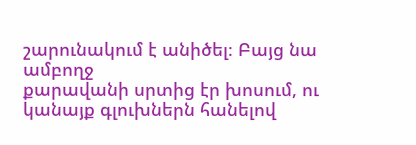շարունակում է անիծել։ Բայց նա ամբողջ
քարավանի սրտից էր խոսում, ու կանայք գլուխներն հանելով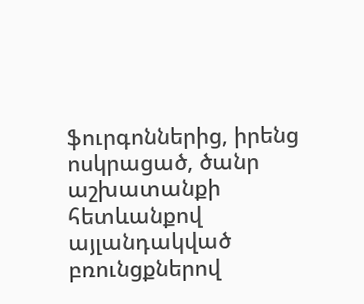ֆուրգոններից, իրենց
ոսկրացած, ծանր աշխատանքի հետևանքով այլանդակված բռունցքներով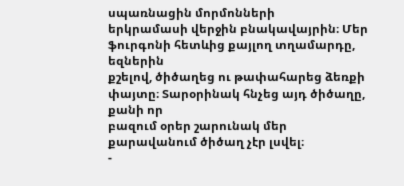սպառնացին մորմոնների
երկրամասի վերջին բնակավայրին։ Մեր ֆուրգոնի հետևից քայլող տղամարդը, եզներին
քշելով, ծիծաղեց ու թափահարեց ձեռքի փայտը։ Տարօրինակ հնչեց այդ ծիծաղը, քանի որ
բազում օրեր շարունակ մեր քարավանում ծիծաղ չէր լսվել։
-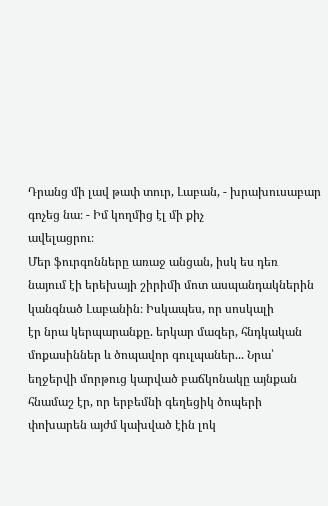Դրանց մի լավ թափ տուր, Լաբան, - խրախուսաբար գոչեց նա։ - Իմ կողմից էլ մի քիչ
ավելացրու։
Մեր ֆուրգոնները առաջ անցան, իսկ ես դեռ
նայում էի երեխայի շիրիմի մոտ ասպանդակներին կանգնած Լաբանին։ Իսկապես, որ սոսկալի
էր նրա կերպարանքը. երկար մազեր, հնդկական մոքասիններ և ծոպավոր գուլպաներ... Նրա՝
եղջերվի մորթուց կարված բաճկոնակը այնքան հնամաշ էր, որ երբեմնի գեղեցիկ ծոպերի
փոխարեն այժմ կախված էին լոկ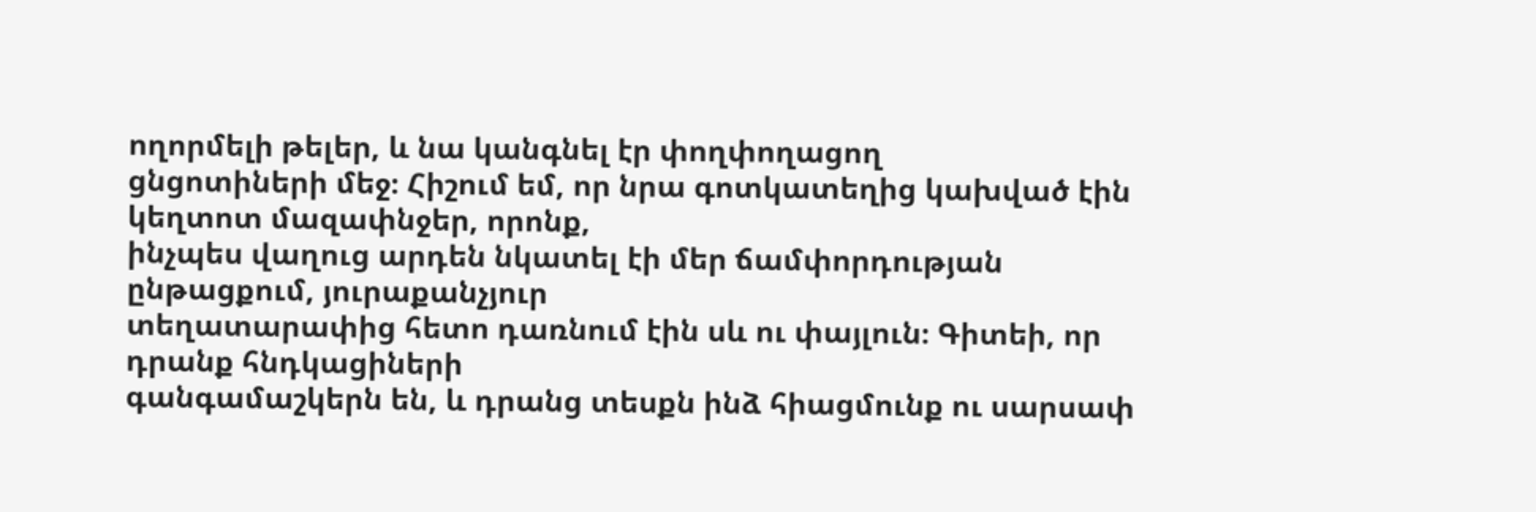ողորմելի թելեր, և նա կանգնել էր փողփողացող
ցնցոտիների մեջ։ Հիշում եմ, որ նրա գոտկատեղից կախված էին կեղտոտ մազափնջեր, որոնք,
ինչպես վաղուց արդեն նկատել էի մեր ճամփորդության ընթացքում, յուրաքանչյուր
տեղատարափից հետո դառնում էին սև ու փայլուն։ Գիտեի, որ դրանք հնդկացիների
գանգամաշկերն են, և դրանց տեսքն ինձ հիացմունք ու սարսափ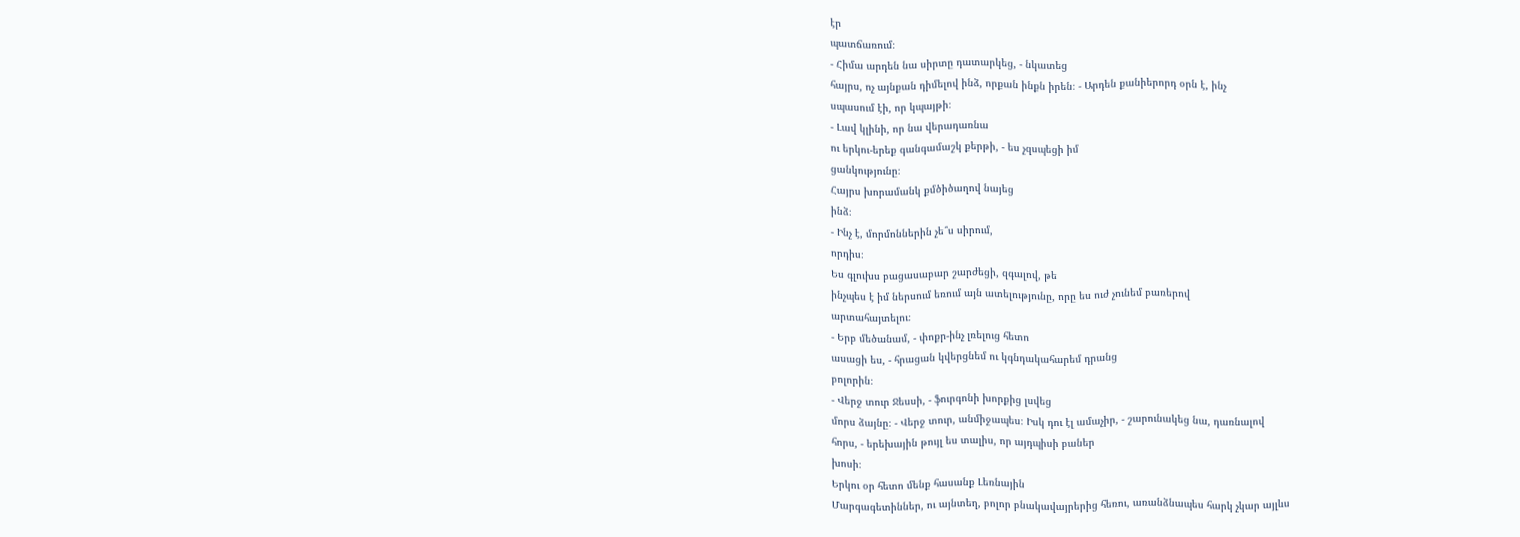էր
պատճառում։
- Հիմա արդեն նա սիրտը դատարկեց, - նկատեց
հայրս, ոչ այնքան դիմելով ինձ, որքան ինքն իրեն։ - Արդեն քանիերորդ օրն է, ինչ
սպասում էի, որ կպայթի։
- Լավ կլինի, որ նա վերադառնա
ու երկու-երեք գանգամաշկ քերթի, - ես չզսպեցի իմ
ցանկությունը։
Հայրս խորամանկ քմծիծաղով նայեց
ինձ։
- Ինչ է, մորմոններին չե՞ս սիրում,
որդիս։
Ես գլուխս բացասաբար շարժեցի, զգալով, թե
ինչպես է իմ ներսում եռում այն ատելությունը, որը ես ուժ չունեմ բառերով
արտահայտելու։
- Երբ մեծանամ, - փոքր-ինչ լռելուց հետո
ասացի ես, - հրացան կվերցնեմ ու կգնդակահարեմ դրանց
բոլորին։
- Վերջ տուր Ջեսսի, - ֆուրգոնի խորքից լսվեց
մորս ձայնը։ - Վերջ տուր, անմիջապես։ Իսկ դու էլ ամաչիր, - շարունակեց նա, դառնալով
հորս, - երեխային թույլ ես տալիս, որ այդպիսի բաներ
խոսի։
Երկու օր հետո մենք հասանք Լեռնային
Մարգագետիններ, ու այնտեղ, բոլոր բնակավայրերից հեռու, առանձնապես հարկ չկար այլևս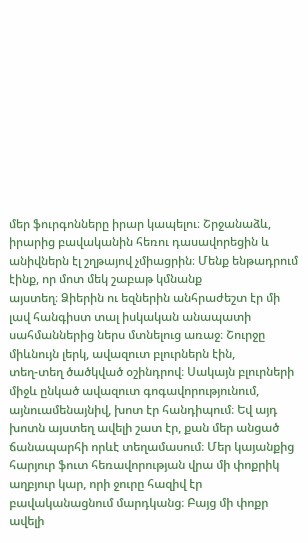մեր ֆուրգոնները իրար կապելու։ Շրջանաձև, իրարից բավականին հեռու դասավորեցին և
անիվներն էլ շղթայով չմիացրին։ Մենք ենթադրում էինք, որ մոտ մեկ շաբաթ կմնանք
այստեղ։ Ձիերին ու եզներին անհրաժեշտ էր մի լավ հանգիստ տալ իսկական անապատի
սահմաններից ներս մտնելուց առաջ։ Շուրջը միևնույն լերկ, ավազուտ բլուրներն էին,
տեղ-տեղ ծածկված օշինդրով։ Սակայն բլուրների միջև ընկած ավազուտ գոգավորությունում,
այնուամենայնիվ, խոտ էր հանդիպում։ Եվ այդ խոտն այստեղ ավելի շատ էր, քան մեր անցած
ճանապարհի որևէ տեղամասում։ Մեր կայանքից հարյուր ֆուտ հեռավորության վրա մի փոքրիկ
աղբյուր կար, որի ջուրը հազիվ էր բավականացնում մարդկանց։ Բայց մի փոքր ավելի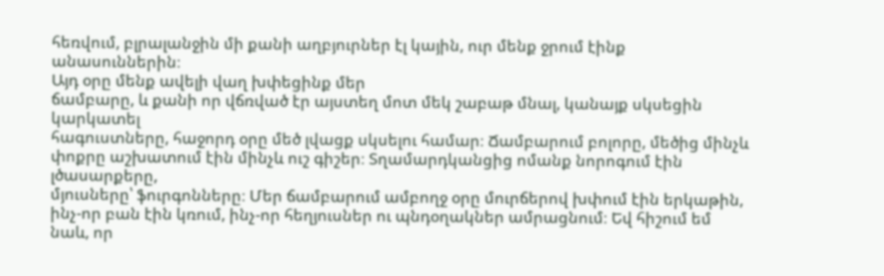հեռվում, բլրալանջին մի քանի աղբյուրներ էլ կային, ուր մենք ջրում էինք
անասուններին։
Այդ օրը մենք ավելի վաղ խփեցինք մեր
ճամբարը, և քանի որ վճռված էր այստեղ մոտ մեկ շաբաթ մնալ, կանայք սկսեցին կարկատել
հագուստները, հաջորդ օրը մեծ լվացք սկսելու համար։ Ճամբարում բոլորը, մեծից մինչև
փոքրը աշխատում էին մինչև ուշ գիշեր։ Տղամարդկանցից ոմանք նորոգում էին լծասարքերը,
մյուսները՝ ֆուրգոնները։ Մեր ճամբարում ամբողջ օրը մուրճերով խփում էին երկաթին,
ինչ-որ բան էին կռում, ինչ-որ հեղյուսներ ու պնդօղակներ ամրացնում։ Եվ հիշում եմ
նաև, որ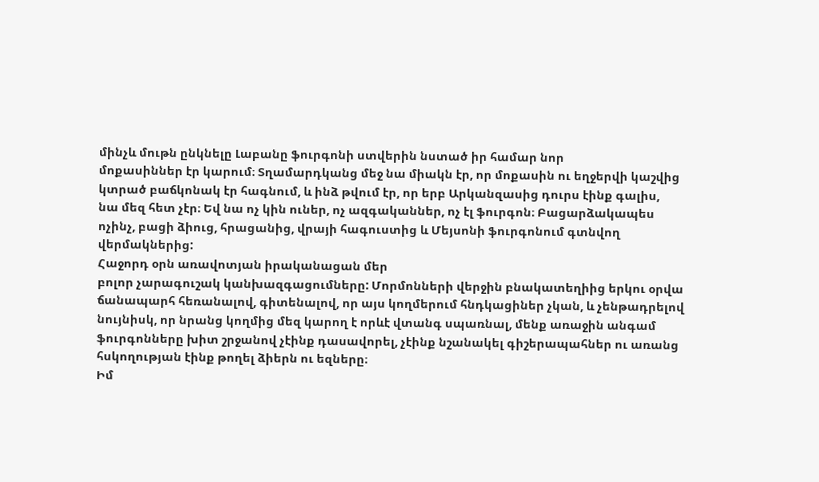մինչև մութն ընկնելը Լաբանը ֆուրգոնի ստվերին նստած իր համար նոր
մոքասիններ էր կարում։ Տղամարդկանց մեջ նա միակն էր, որ մոքասին ու եղջերվի կաշվից
կտրած բաճկոնակ էր հագնում, և ինձ թվում էր, որ երբ Արկանզասից դուրս էինք գալիս,
նա մեզ հետ չէր։ Եվ նա ոչ կին ուներ, ոչ ազգականներ, ոչ էլ ֆուրգոն։ Բացարձակապես
ոչինչ, բացի ձիուց, հրացանից, վրայի հագուստից և Մեյսոնի ֆուրգոնում գտնվող
վերմակներից:
Հաջորդ օրն առավոտյան իրականացան մեր
բոլոր չարագուշակ կանխազգացումները: Մորմոնների վերջին բնակատեղիից երկու օրվա
ճանապարհ հեռանալով, գիտենալով, որ այս կողմերում հնդկացիներ չկան, և չենթադրելով
նույնիսկ, որ նրանց կողմից մեզ կարող է որևէ վտանգ սպառնալ, մենք առաջին անգամ
ֆուրգոնները խիտ շրջանով չէինք դասավորել, չէինք նշանակել գիշերապահներ ու առանց
հսկողության էինք թողել ձիերն ու եզները։
Իմ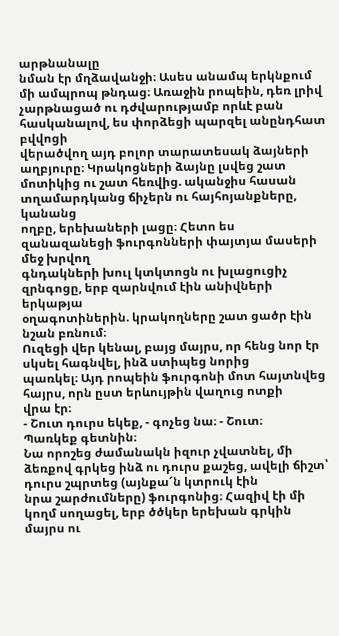արթնանալը
նման էր մղձավանջի։ Ասես անամպ երկնքում մի ամպրոպ թնդաց։ Առաջին րոպեին, դեռ լրիվ
չարթնացած ու դժվարությամբ որևէ բան հասկանալով, ես փորձեցի պարզել անընդհատ բվվոցի
վերածվող այդ բոլոր տարատեսակ ձայների աղբյուրը։ Կրակոցների ձայնը լսվեց շատ
մոտիկից ու շատ հեռվից. ականջիս հասան տղամարդկանց ճիչերն ու հայհոյանքները, կանանց
ողբը, երեխաների լացը։ Հետո ես զանազանեցի ֆուրգոնների փայտյա մասերի մեջ խրվող
գնդակների խուլ կտկտոցն ու խլացուցիչ զրնգոցը, երբ զարնվում էին անիվների երկաթյա
օղագոտիներին. կրակողները շատ ցածր էին նշան բռնում։
Ուզեցի վեր կենալ, բայց մայրս, որ հենց նոր էր սկսել հագնվել, ինձ ստիպեց նորից
պառկել։ Այդ րոպեին ֆուրգոնի մոտ հայտնվեց հայրս, որն ըստ երևույթին վաղուց ոտքի
վրա էր։
- Շուտ դուրս եկեք, - գոչեց նա։ - Շուտ։
Պառկեք գետնին։
Նա որոշեց ժամանակն իզուր չվատնել, մի
ձեռքով գրկեց ինձ ու դուրս քաշեց, ավելի ճիշտ՝ դուրս շպրտեց (այնքա՜ն կտրուկ էին
նրա շարժումները) ֆուրգոնից։ Հազիվ էի մի կողմ սողացել, երբ ծծկեր երեխան գրկին
մայրս ու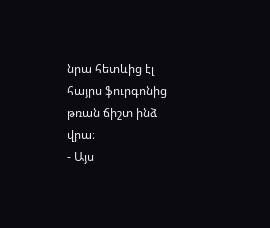նրա հետևից էլ հայրս ֆուրգոնից թռան ճիշտ ինձ
վրա։
- Այս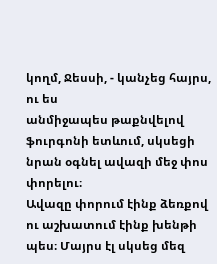կողմ, Ջեսսի, - կանչեց հայրս, ու ես
անմիջապես թաքնվելով ֆուրգոնի ետևում, սկսեցի նրան օգնել ավազի մեջ փոս փորելու։
Ավազը փորում էինք ձեռքով ու աշխատում էինք խենթի պես։ Մայրս էլ սկսեց մեզ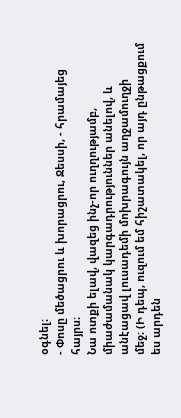օգնել։
- Փոսը մեծացրու և խորացրու, Ջեսսի, - հրամայեց
հայրս։
Նա ոտքի ելավ, վազեց ինչ-որ ուղղությամբ,
միաժամանակ կարգադրություններ անելով, և անէացավ լուսադեմի մոխրագույն աղջամուղջի
մեջ։ (Ի դեպ, ուզում եմ հիշատակել, որ այդ ընթացքում ես արդեն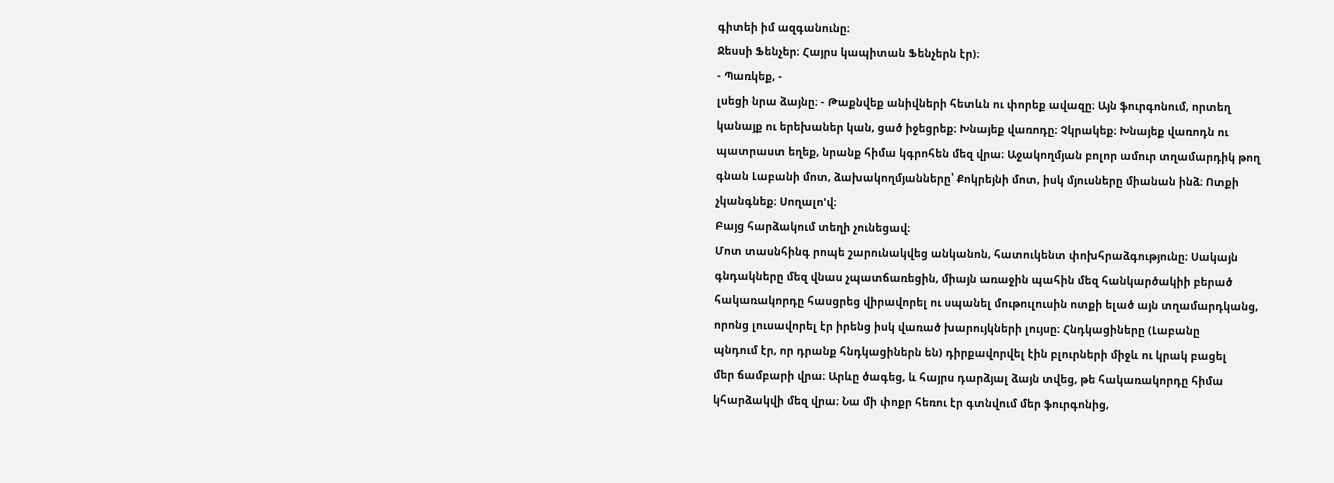գիտեի իմ ազգանունը։
Ջեսսի Ֆենչեր։ Հայրս կապիտան Ֆենչերն էր)։
- Պառկեք, -
լսեցի նրա ձայնը։ - Թաքնվեք անիվների հետևն ու փորեք ավազը։ Այն ֆուրգոնում, որտեղ
կանայք ու երեխաներ կան, ցած իջեցրեք։ Խնայեք վառոդը։ Չկրակեք։ Խնայեք վառոդն ու
պատրաստ եղեք, նրանք հիմա կգրոհեն մեզ վրա։ Աջակողմյան բոլոր ամուր տղամարդիկ թող
գնան Լաբանի մոտ, ձախակողմյանները՝ Քոկրեյնի մոտ, իսկ մյուսները միանան ինձ։ Ոտքի
չկանգնեք։ Սողալո'վ։
Բայց հարձակում տեղի չունեցավ։
Մոտ տասնհինգ րոպե շարունակվեց անկանոն, հատուկենտ փոխհրաձգությունը։ Սակայն
գնդակները մեզ վնաս չպատճառեցին, միայն առաջին պահին մեզ հանկարծակիի բերած
հակառակորդը հասցրեց վիրավորել ու սպանել մութուլուսին ոտքի ելած այն տղամարդկանց,
որոնց լուսավորել էր իրենց իսկ վառած խարույկների լույսը։ Հնդկացիները (Լաբանը
պնդում էր, որ դրանք հնդկացիներն են) դիրքավորվել էին բլուրների միջև ու կրակ բացել
մեր ճամբարի վրա։ Արևը ծագեց, և հայրս դարձյալ ձայն տվեց, թե հակառակորդը հիմա
կհարձակվի մեզ վրա։ Նա մի փոքր հեռու էր գտնվում մեր ֆուրգոնից,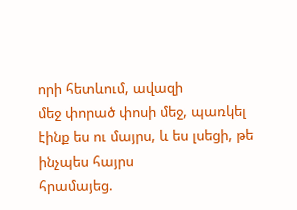որի հետևում, ավազի
մեջ փորած փոսի մեջ, պառկել էինք ես ու մայրս, և ես լսեցի, թե ինչպես հայրս
հրամայեց.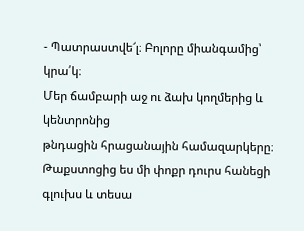- Պատրաստվե՜լ։ Բոլորը միանգամից՝
կրա՛կ։
Մեր ճամբարի աջ ու ձախ կողմերից և կենտրոնից
թնդացին հրացանային համազարկերը։ Թաքստոցից ես մի փոքր դուրս հանեցի գլուխս և տեսա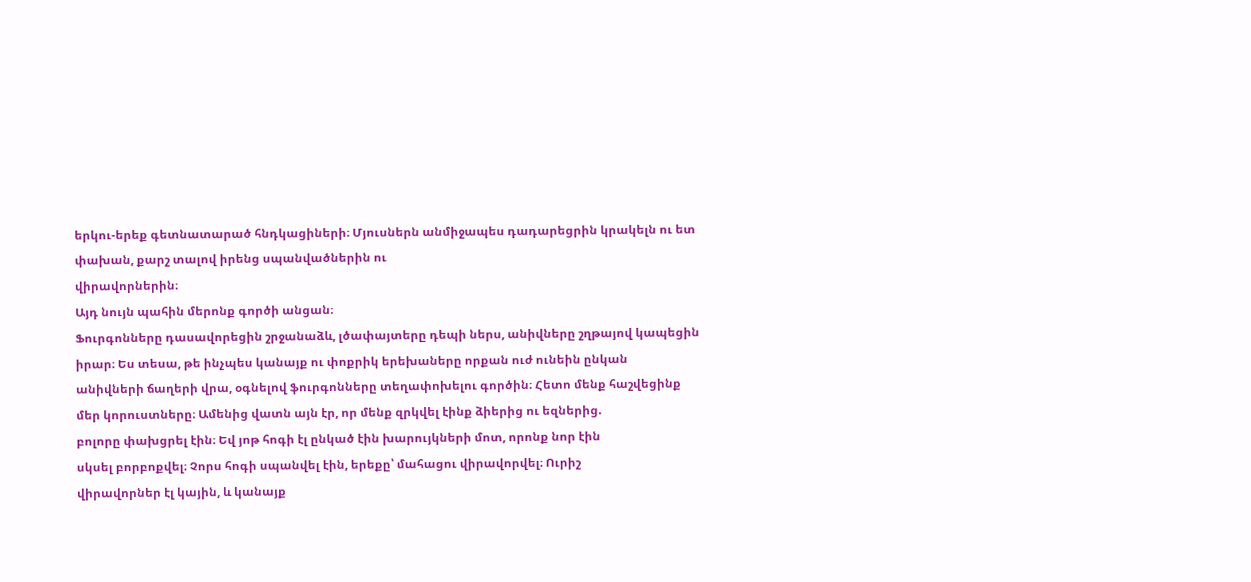երկու-երեք գետնատարած հնդկացիների։ Մյուսներն անմիջապես դադարեցրին կրակելն ու ետ
փախան, քարշ տալով իրենց սպանվածներին ու
վիրավորներին։
Այդ նույն պահին մերոնք գործի անցան։
Ֆուրգոնները դասավորեցին շրջանաձև, լծափայտերը դեպի ներս, անիվները շղթայով կապեցին
իրար։ Ես տեսա, թե ինչպես կանայք ու փոքրիկ երեխաները որքան ուժ ունեին ընկան
անիվների ճաղերի վրա, օգնելով ֆուրգոնները տեղափոխելու գործին։ Հետո մենք հաշվեցինք
մեր կորուստները։ Ամենից վատն այն էր, որ մենք զրկվել էինք ձիերից ու եզներից.
բոլորը փախցրել էին։ Եվ յոթ հոգի էլ ընկած էին խարույկների մոտ, որոնք նոր էին
սկսել բորբոքվել։ Չորս հոգի սպանվել էին, երեքը՝ մահացու վիրավորվել։ Ուրիշ
վիրավորներ էլ կային, և կանայք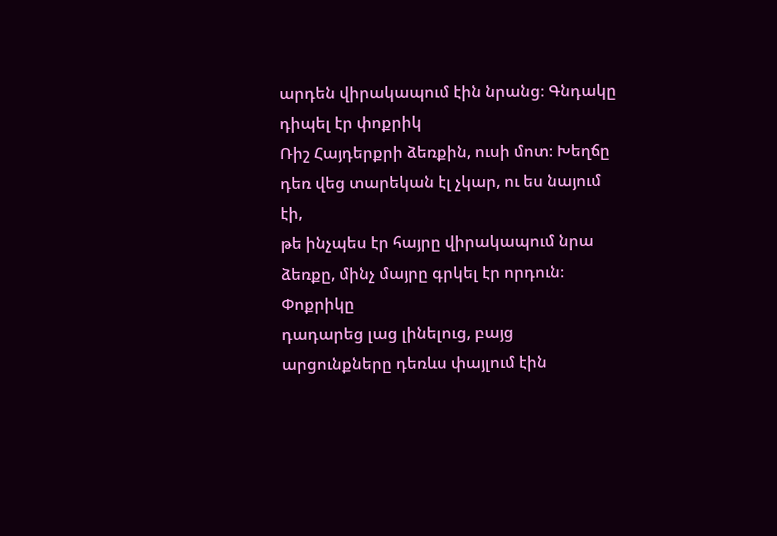արդեն վիրակապում էին նրանց։ Գնդակը դիպել էր փոքրիկ
Ռիշ Հայդերքրի ձեռքին, ուսի մոտ։ Խեղճը դեռ վեց տարեկան էլ չկար, ու ես նայում էի,
թե ինչպես էր հայրը վիրակապում նրա ձեռքը, մինչ մայրը գրկել էր որդուն։ Փոքրիկը
դադարեց լաց լինելուց, բայց արցունքները դեռևս փայլում էին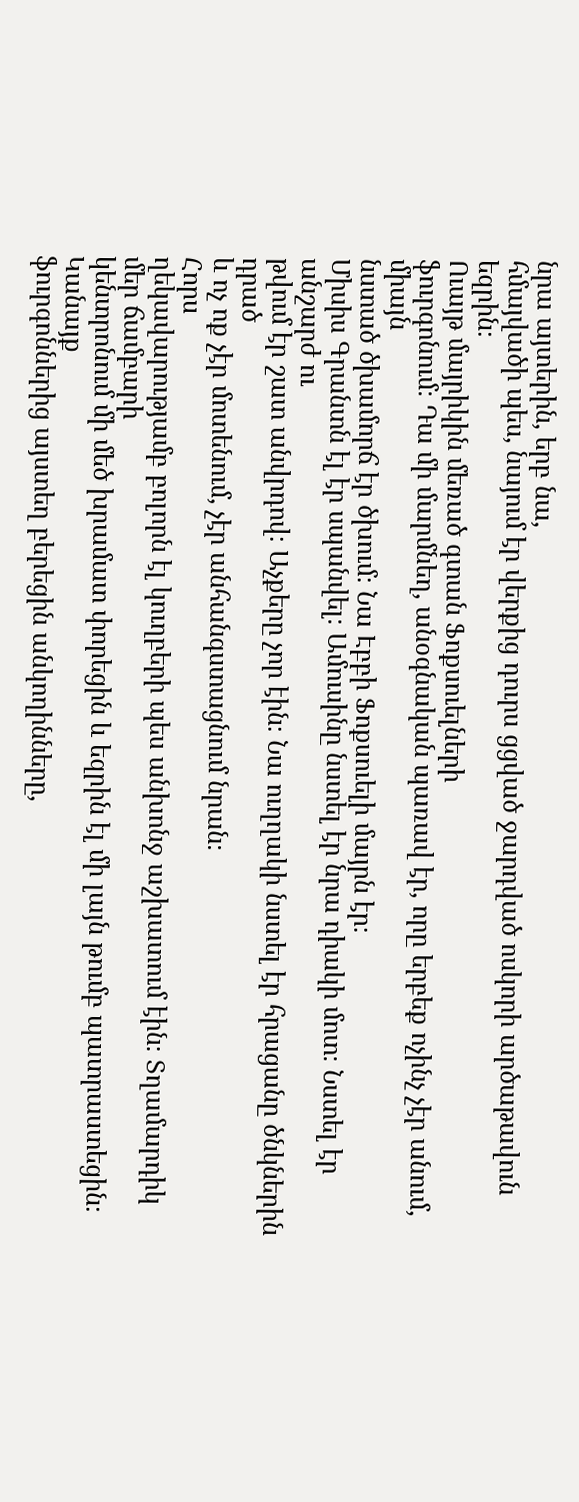նրա այտերին, երբ նա,
հմայվածի պես, նայում էր վերքից դուրս ցցված ջարդված ոսկորի արծաթավուն
եզրին։
Ուայթ մայրիկին մեռած գտան Ֆոքսուելների
ֆուրգոնում։ Դա մի մարմնեղ, անօգնական պառավ էր, որը երբեք ոչինչ չէր անում, միայն
նստած ծխամորճ էր ծխում։ Նա Էբբի Ֆոքսուելի մայրն էր։
Միսիս Գրանտն էլ էր սպանվել։ Ամուսինը նստել էր նրա դիակի մոտ։ Նստել էր անշարժ ու
թվում էր շատ անվրդով։ Աչքերը չոր էին։ Նա ուղղակի նստել էր հրացանը ծնկներին դրած
և ոչ ոք չէր մոտենում, չէր անհանգստացնում նրան։
Հորս
ղեկավարությամբ բոլորն էլ կուղբերի պես անխոնջ աշխատում էին։ Տղամարդիկ մեր ճամբարի
կենտրոնում մի մեծ խրամատ փորեցին և եզրին էլ մի լայն թումբ պատրաստեցին։ Կանայք
ֆուրգոններից այստեղ բերեցին անկողինները,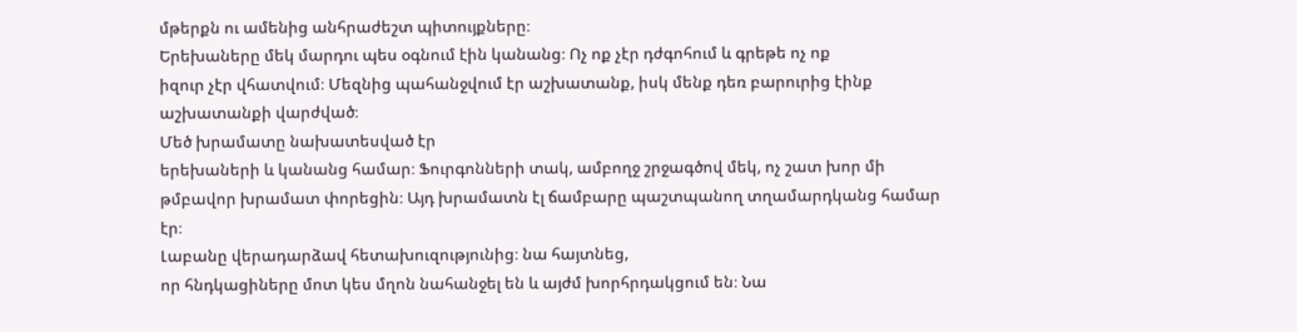մթերքն ու ամենից անհրաժեշտ պիտույքները։
Երեխաները մեկ մարդու պես օգնում էին կանանց։ Ոչ ոք չէր դժգոհում և գրեթե ոչ ոք
իզուր չէր վհատվում։ Մեզնից պահանջվում էր աշխատանք, իսկ մենք դեռ բարուրից էինք
աշխատանքի վարժված։
Մեծ խրամատը նախատեսված էր
երեխաների և կանանց համար։ Ֆուրգոնների տակ, ամբողջ շրջագծով մեկ, ոչ շատ խոր մի
թմբավոր խրամատ փորեցին։ Այդ խրամատն էլ ճամբարը պաշտպանող տղամարդկանց համար
էր։
Լաբանը վերադարձավ հետախուզությունից։ նա հայտնեց,
որ հնդկացիները մոտ կես մղոն նահանջել են և այժմ խորհրդակցում են։ Նա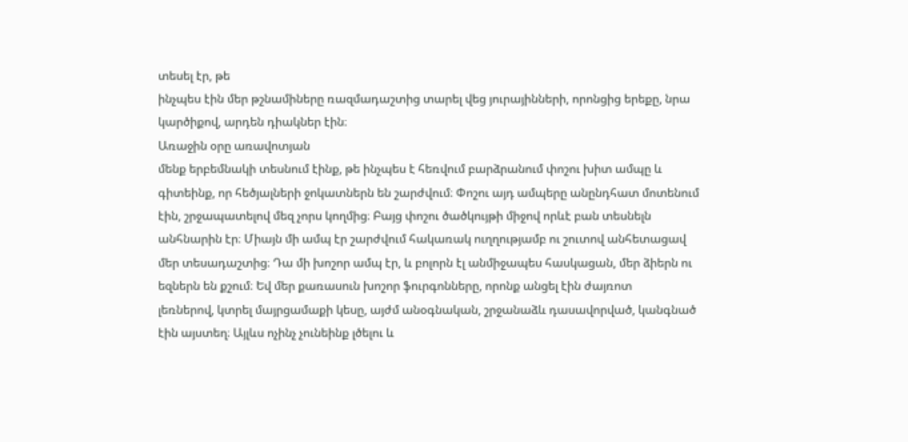տեսել էր, թե
ինչպես էին մեր թշնամիները ռազմադաշտից տարել վեց յուրայինների, որոնցից երեքը, նրա
կարծիքով, արդեն դիակներ էին։
Առաջին օրը առավոտյան
մենք երբեմնակի տեսնում էինք, թե ինչպես է հեռվում բարձրանում փոշու խիտ ամպը և
գիտեինք, որ հեծյալների ջոկատներն են շարժվում։ Փոշու այդ ամպերը անընդհատ մոտենում
էին, շրջապատելով մեզ չորս կողմից։ Բայց փոշու ծածկույթի միջով որևէ բան տեսնելն
անհնարին էր։ Միայն մի ամպ էր շարժվում հակառակ ուղղությամբ ու շուտով անհետացավ
մեր տեսադաշտից։ Դա մի խոշոր ամպ էր, և բոլորն էլ անմիջապես հասկացան, մեր ձիերն ու
եզներն են քշում։ Եվ մեր քառասուն խոշոր ֆուրգոնները, որոնք անցել էին ժայռոտ
լեռներով, կտրել մայրցամաքի կեսը, այժմ անօգնական, շրջանաձև դասավորված, կանգնած
էին այստեղ։ Այլևս ոչինչ չունեինք լծելու և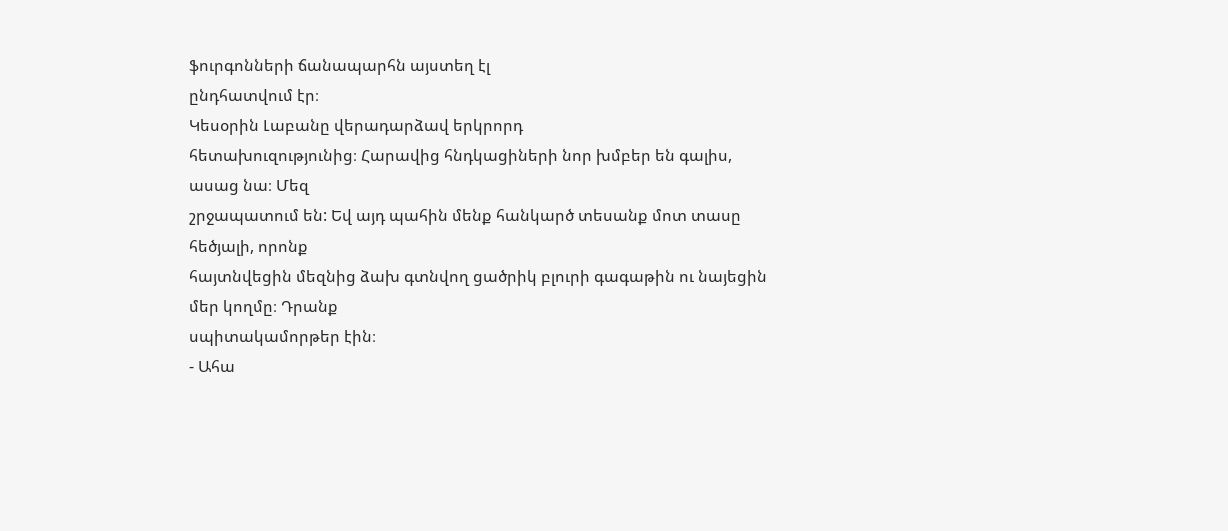ֆուրգոնների ճանապարհն այստեղ էլ
ընդհատվում էր։
Կեսօրին Լաբանը վերադարձավ երկրորդ
հետախուզությունից։ Հարավից հնդկացիների նոր խմբեր են գալիս, ասաց նա։ Մեզ
շրջապատում են: Եվ այդ պահին մենք հանկարծ տեսանք մոտ տասը հեծյալի, որոնք
հայտնվեցին մեզնից ձախ գտնվող ցածրիկ բլուրի գագաթին ու նայեցին մեր կողմը։ Դրանք
սպիտակամորթեր էին։
- Ահա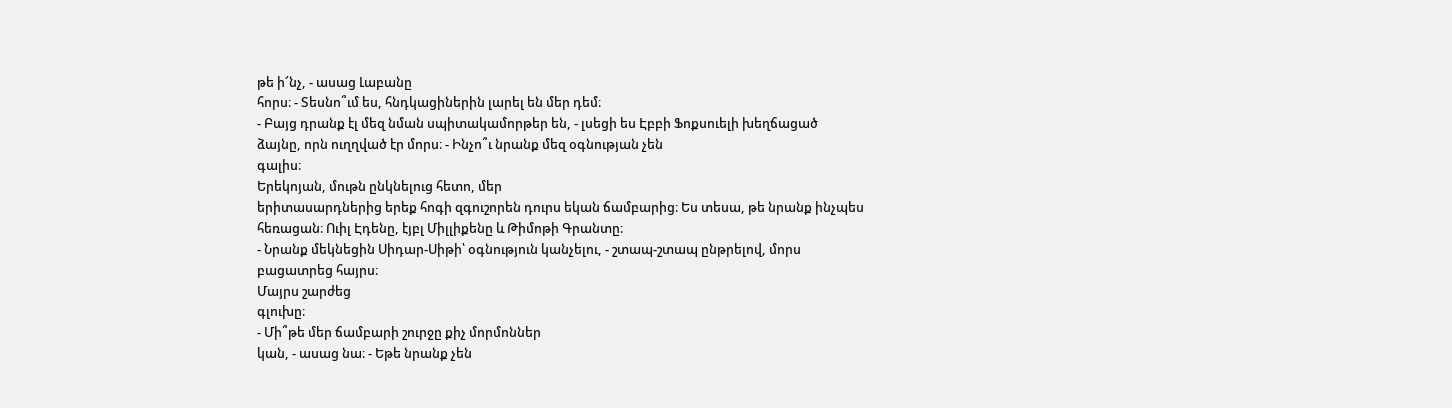թե ի՜նչ, - ասաց Լաբանը
հորս։ - Տեսնո՞ւմ ես, հնդկացիներին լարել են մեր դեմ։
- Բայց դրանք էլ մեզ նման սպիտակամորթեր են, - լսեցի ես Էբբի Ֆոքսուելի խեղճացած
ձայնը, որն ուղղված էր մորս։ - Ինչո՞ւ նրանք մեզ օգնության չեն
գալիս։
Երեկոյան, մութն ընկնելուց հետո, մեր
երիտասարդներից երեք հոգի զգուշորեն դուրս եկան ճամբարից։ Ես տեսա, թե նրանք ինչպես
հեռացան։ Ուիլ Էդենը, էյբլ Միլլիքենը և Թիմոթի Գրանտը։
- Նրանք մեկնեցին Սիդար-Սիթի՝ օգնություն կանչելու, - շտապ-շտապ ընթրելով, մորս
բացատրեց հայրս։
Մայրս շարժեց
գլուխը։
- Մի՞թե մեր ճամբարի շուրջը քիչ մորմոններ
կան, - ասաց նա։ - Եթե նրանք չեն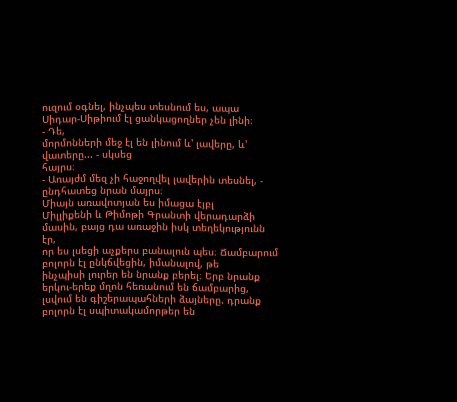ուզում օգնել, ինչպես տեսնում ես, ապա
Սիդար-Սիթիում էլ ցանկացողներ չեն լինի։
- Դե,
մորմոնների մեջ էլ են լինում և' լավերը, և' վատերը... - սկսեց
հայրս։
- Առայժմ մեզ չի հաջողվել լավերին տեսնել, -
ընդհատեց նրան մայրս։
Միայն առավոտյան ես իմացա էյբլ
Միլլիքենի և Թիմոթի Գրանտի վերադարձի մասին, բայց դա առաջին իսկ տեղեկությունն էր,
որ ես լսեցի աչքերս բանալուն պես։ Ճամբարում բոլորն էլ ընկճվեցին, իմանալով, թե
ինչպիսի լուրեր են նրանք բերել։ Երբ նրանք երկու-երեք մղոն հեռանում են ճամբարից,
լսվում են գիշերապահների ձայները. դրանք բոլորն էլ սպիտակամորթեր են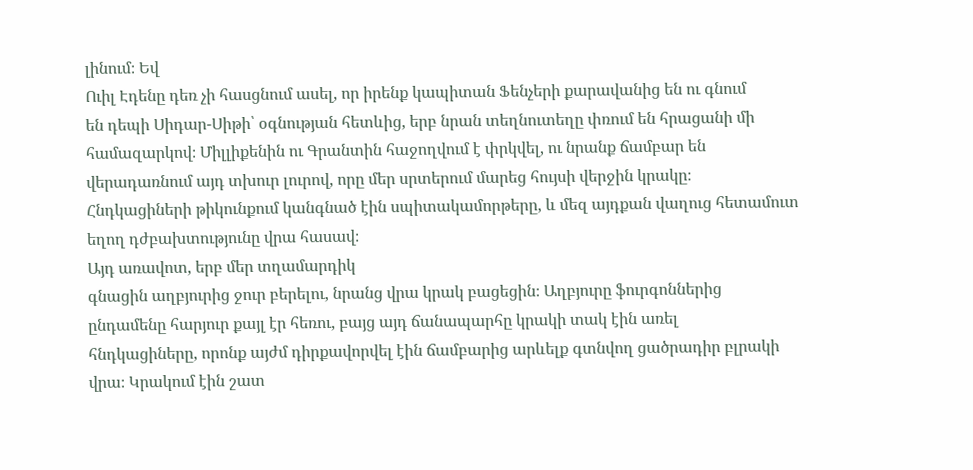լինում։ Եվ
Ուիլ Էդենը դեռ չի հասցնում ասել, որ իրենք կապիտան Ֆենչերի քարավանից են ու գնում
են դեպի Սիդար-Սիթի՝ օգնության հետևից, երբ նրան տեղնուտեղը փռում են հրացանի մի
համազարկով։ Միլլիքենին ու Գրանտին հաջողվում է փրկվել, ու նրանք ճամբար են
վերադառնում այդ տխուր լուրով, որը մեր սրտերում մարեց հույսի վերջին կրակը։
Հնդկացիների թիկունքում կանգնած էին սպիտակամորթերը, և մեզ այդքան վաղուց հետամուտ
եղող դժբախտությունը վրա հասավ։
Այդ առավոտ, երբ մեր տղամարդիկ
գնացին աղբյուրից ջուր բերելու, նրանց վրա կրակ բացեցին։ Աղբյուրը ֆուրգոններից
ընդամենը հարյուր քայլ էր հեռու, բայց այդ ճանապարհը կրակի տակ էին առել
հնդկացիները, որոնք այժմ դիրքավորվել էին ճամբարից արևելք գտնվող ցածրադիր բլրակի
վրա։ Կրակում էին շատ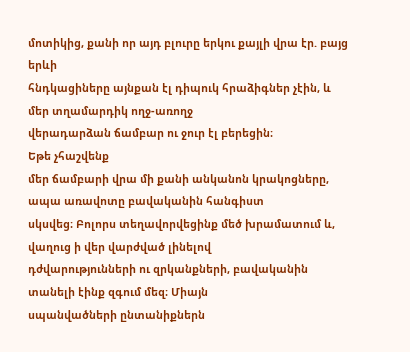մոտիկից, քանի որ այդ բլուրը երկու քայլի վրա էր. բայց երևի
հնդկացիները այնքան էլ դիպուկ հրաձիգներ չէին, և մեր տղամարդիկ ողջ-առողջ
վերադարձան ճամբար ու ջուր էլ բերեցին։
Եթե չհաշվենք
մեր ճամբարի վրա մի քանի անկանոն կրակոցները, ապա առավոտը բավականին հանգիստ
սկսվեց։ Բոլորս տեղավորվեցինք մեծ խրամատում և, վաղուց ի վեր վարժված լինելով
դժվարությունների ու զրկանքների, բավականին տանելի էինք զգում մեզ։ Միայն
սպանվածների ընտանիքներն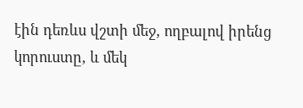էին դեռևս վշտի մեջ, ողբալով իրենց կորուստը, և մեկ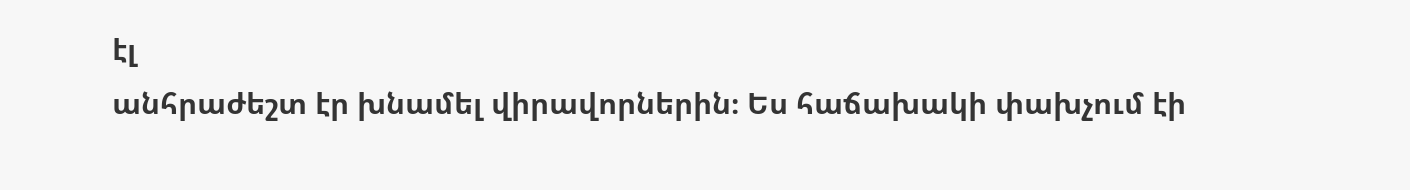էլ
անհրաժեշտ էր խնամել վիրավորներին։ Ես հաճախակի փախչում էի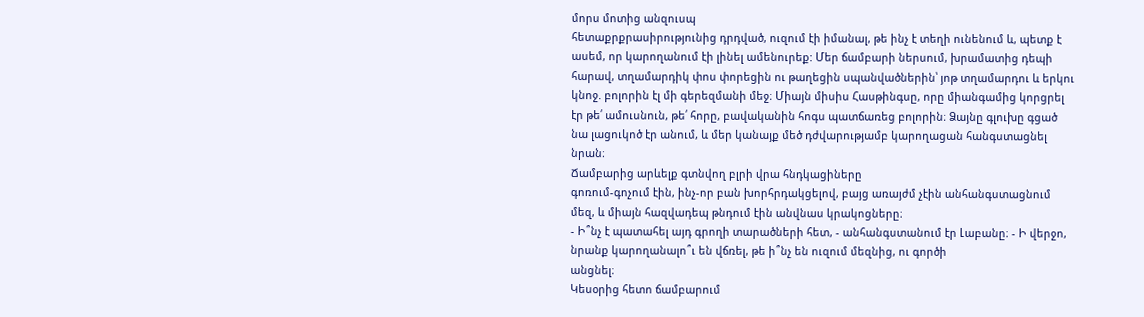մորս մոտից անզուսպ
հետաքրքրասիրությունից դրդված, ուզում էի իմանալ, թե ինչ է տեղի ունենում և, պետք է
ասեմ, որ կարողանում էի լինել ամենուրեք: Մեր ճամբարի ներսում, խրամատից դեպի
հարավ, տղամարդիկ փոս փորեցին ու թաղեցին սպանվածներին՝ յոթ տղամարդու և երկու
կնոջ. բոլորին էլ մի գերեզմանի մեջ։ Միայն միսիս Հասթինգսը, որը միանգամից կորցրել
էր թե՛ ամուսնուն, թե՛ հորը, բավականին հոգս պատճառեց բոլորին։ Ձայնը գլուխը գցած
նա լացուկոծ էր անում, և մեր կանայք մեծ դժվարությամբ կարողացան հանգստացնել
նրան։
Ճամբարից արևելք գտնվող բլրի վրա հնդկացիները
գոռում-գոչում էին, ինչ-որ բան խորհրդակցելով, բայց առայժմ չէին անհանգստացնում
մեզ, և միայն հազվադեպ թնդում էին անվնաս կրակոցները։
- Ի՞նչ է պատահել այդ գրողի տարածների հետ, - անհանգստանում էր Լաբանը։ - Ի վերջո,
նրանք կարողանալո՞ւ են վճռել, թե ի՞նչ են ուզում մեզնից, ու գործի
անցնել։
Կեսօրից հետո ճամբարում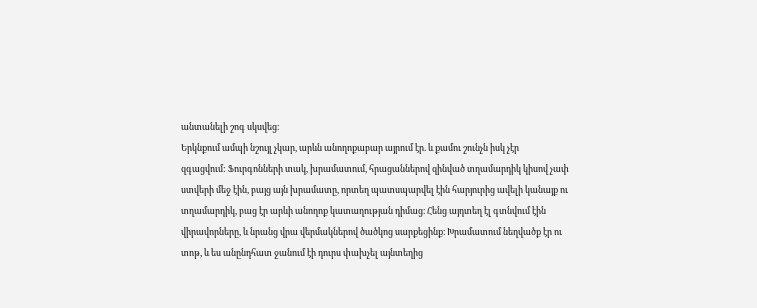անտանելի շոգ սկսվեց։
Երկնքում ամպի նշույլ չկար, արևն անողոքաբար այրում էր. և քամու շունչն իսկ չէր
զգացվում: Ֆուրգոնների տակ, խրամատում, հրացաններով զինված տղամարդիկ կիսով չափ
ստվերի մեջ էին, բայց այն խրամատը, որտեղ պատսպարվել էին հարյուրից ավելի կանայք ու
տղամարդիկ, բաց էր արևի անողոք կատաղության դիմաց։ Հենց այդտեղ էլ գտնվում էին
վիրավորները, և նրանց վրա վերմակներով ծածկոց սարքեցինք։ Խրամատում նեղվածք էր ու
տոթ, և ես անընդհատ ջանում էի դուրս փախչել այնտեղից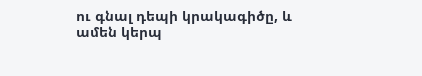ու գնալ դեպի կրակագիծը, և
ամեն կերպ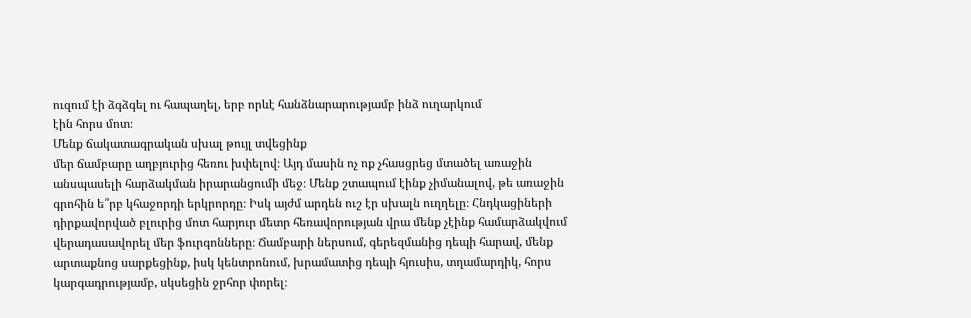ուզում էի ձգձգել ու հապաղել, երբ որևէ հանձնարարությամբ ինձ ուղարկում
էին հորս մոտ։
Մենք ճակատագրական սխալ թույլ տվեցինք
մեր ճամբարը աղբյուրից հեռու խփելով։ Այդ մասին ոչ ոք չհասցրեց մտածել առաջին
անսպասելի հարձակման իրարանցումի մեջ։ Մենք շտապում էինք չիմանալով, թե առաջին
գրոհին ե՞րբ կհաջորդի երկրորդը։ Իսկ այժմ արդեն ուշ էր սխալն ուղղելը։ Հնդկացիների
դիրքավորված բլուրից մոտ հարյուր մետր հեռավորության վրա մենք չէինք համարձակվում
վերադասավորել մեր ֆուրգոնները։ Ճամբարի ներսում, գերեզմանից դեպի հարավ, մենք
արտաքնոց սարքեցինք, իսկ կենտրոնում, խրամատից դեպի հյուսիս, տղամարդիկ, հորս
կարգադրությամբ, սկսեցին ջրհոր փորել։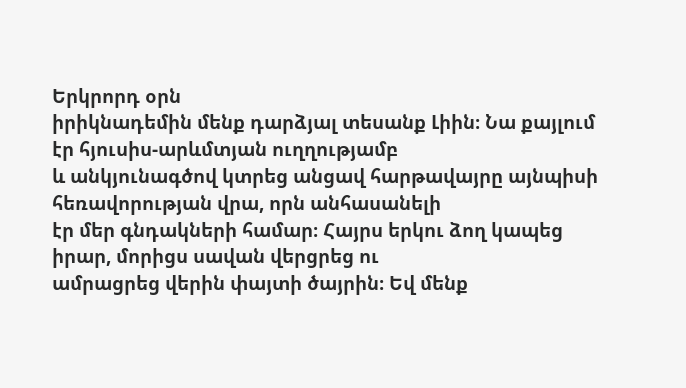Երկրորդ օրն
իրիկնադեմին մենք դարձյալ տեսանք Լիին։ Նա քայլում էր հյուսիս-արևմտյան ուղղությամբ
և անկյունագծով կտրեց անցավ հարթավայրը այնպիսի հեռավորության վրա, որն անհասանելի
էր մեր գնդակների համար։ Հայրս երկու ձող կապեց իրար, մորիցս սավան վերցրեց ու
ամրացրեց վերին փայտի ծայրին։ Եվ մենք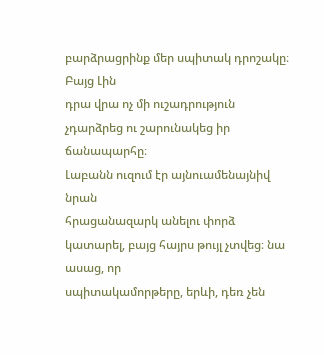բարձրացրինք մեր սպիտակ դրոշակը։ Բայց Լին
դրա վրա ոչ մի ուշադրություն չդարձրեց ու շարունակեց իր
ճանապարհը։
Լաբանն ուզում էր այնուամենայնիվ նրան
հրացանազարկ անելու փորձ կատարել, բայց հայրս թույլ չտվեց։ նա ասաց, որ
սպիտակամորթերը, երևի, դեռ չեն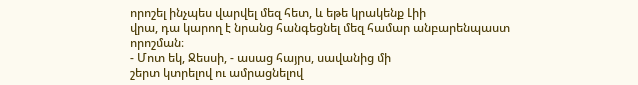որոշել ինչպես վարվել մեզ հետ, և եթե կրակենք Լիի
վրա, դա կարող է նրանց հանգեցնել մեզ համար անբարենպաստ
որոշման։
- Մոտ եկ, Ջեսսի, - ասաց հայրս, սավանից մի
շերտ կտրելով ու ամրացնելով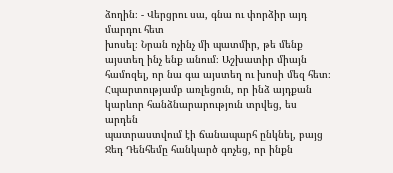ձողին։ - Վերցրու սա, գնա ու փորձիր այդ մարդու հետ
խոսել։ Նրան ոչինչ մի պատմիր, թե մենք այստեղ ինչ ենք անում։ Աշխատիր միայն
համոզել, որ նա գա այստեղ ու խոսի մեզ հետ։
Հպարտությամբ առլեցուն, որ ինձ այդքան կարևոր հանձնարարություն տրվեց, ես արդեն
պատրաստվում էի ճանապարհ ընկնել, բայց Ջեդ Դենհեմը հանկարծ գոչեց, որ ինքն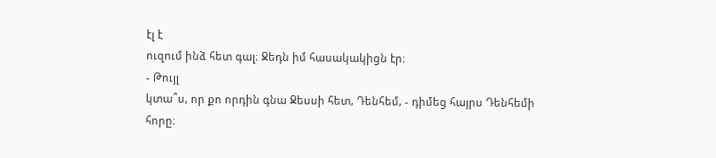էլ է
ուզում ինձ հետ գալ։ Ջեդն իմ հասակակիցն էր։
- Թույլ
կտա՞ս, որ քո որդին գնա Ջեսսի հետ, Դենհեմ, - դիմեց հայրս Դենհեմի հորը։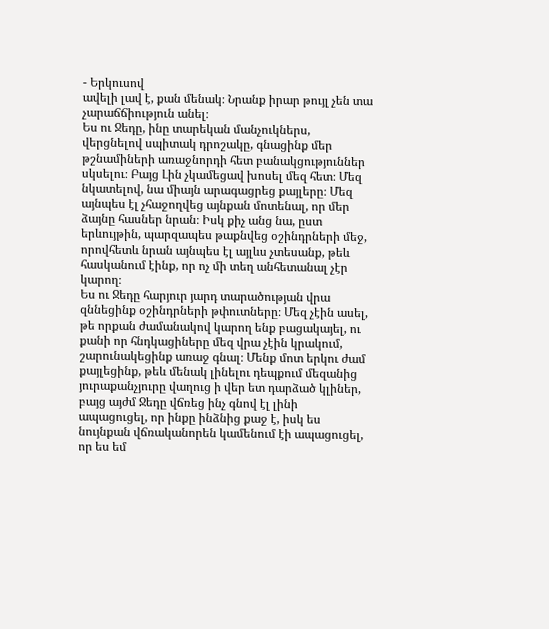- Երկուսով
ավելի լավ է, քան մենակ։ Նրանք իրար թույլ չեն տա չարաճճիություն անել։
Ես ու Ջեդը, ինը տարեկան մանչուկներս, վերցնելով սպիտակ դրոշակը, գնացինք մեր թշնամիների առաջնորդի հետ բանակցություններ սկսելու։ Բայց Լին չկամեցավ խոսել մեզ հետ։ Մեզ նկատելով, նա միայն արագացրեց քայլերը։ Մեզ այնպես էլ չհաջողվեց այնքան մոտենալ, որ մեր ձայնը հասներ նրան։ Իսկ քիչ անց նա, ըստ երևույթին, պարզապես թաքնվեց օշինդրների մեջ, որովհետև նրան այնպես էլ այլևս չտեսանք, թեև հասկանում էինք, որ ոչ մի տեղ անհետանալ չէր կարող։
Ես ու Ջեդը հարյուր յարդ տարածության վրա զննեցինք օշինդրների թփուտները։ Մեզ չէին ասել, թե որքան ժամանակով կարող ենք բացակայել, ու քանի որ հնդկացիները մեզ վրա չէին կրակում, շարունակեցինք առաջ գնալ։ Մենք մոտ երկու ժամ քայլեցինք, թեև մենակ լինելու դեպքում մեզանից յուրաքանչյուրը վաղուց ի վեր ետ դարձած կլիներ, բայց այժմ Ջեդը վճռեց ինչ գնով էլ լինի ապացուցել, որ ինքը ինձնից քաջ է, իսկ ես նույնքան վճռականորեն կամենում էի ապացուցել, որ ես եմ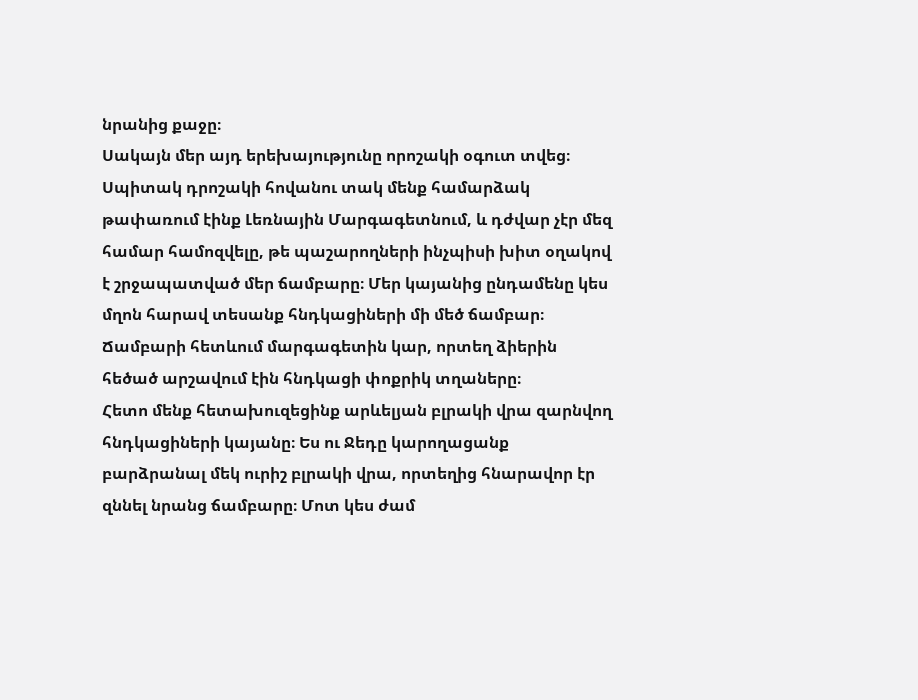նրանից քաջը։
Սակայն մեր այդ երեխայությունը որոշակի օգուտ տվեց։ Սպիտակ դրոշակի հովանու տակ մենք համարձակ թափառում էինք Լեռնային Մարգագետնում, և դժվար չէր մեզ համար համոզվելը, թե պաշարողների ինչպիսի խիտ օղակով է շրջապատված մեր ճամբարը։ Մեր կայանից ընդամենը կես մղոն հարավ տեսանք հնդկացիների մի մեծ ճամբար։ Ճամբարի հետևում մարգագետին կար, որտեղ ձիերին հեծած արշավում էին հնդկացի փոքրիկ տղաները։
Հետո մենք հետախուզեցինք արևելյան բլրակի վրա զարնվող հնդկացիների կայանը։ Ես ու Ջեդը կարողացանք բարձրանալ մեկ ուրիշ բլրակի վրա, որտեղից հնարավոր էր զննել նրանց ճամբարը։ Մոտ կես ժամ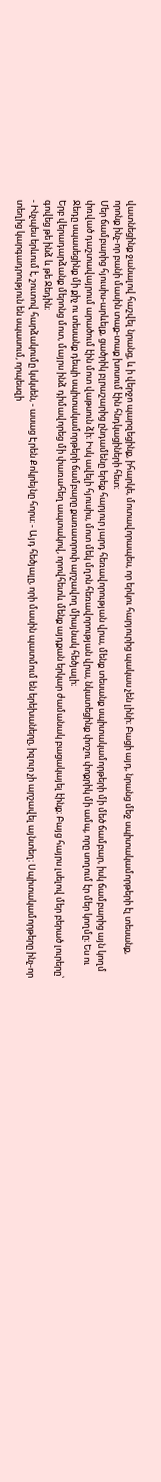վատնեցինք ջանալով հաշվել նրանց, և ի վերջո պարզեցինք, իհարկե, մոտավորապես, որ երկու հարյուրից պակաս չեն լինի։ Բացի այդ, նրանց մեջ սպիտակամորթերի էլ տեսանք, որոնք ինչ-որ բանի մասին տաք-տաք խոսում էին հնդկացիների հետ։
Մեր ճամբարից հյուսիս-արևելք, ցածրիկ բլրաշարից ընդամենը երեք հարյուր յարդ հեռավորության վրա, մենք տեսանք սպիտակամորթերի մի մեծ ճամբար, իսկ ճամբարից այն կողմ փռված դաշտավայրում արածում էին մոտ վաթսուն ձի։ Իսկ ավելի հյուսիս, մոտ մեկ մղոն հեռավորության վրա, նկատեցինք փոշու փոքրիկ մի ամպ, որը սողում էր մեր կողմը։ Ես ու Ջեդը սպասեցինք մի քիչ ու տեսանք դեպի սպիտակամորթերի ճամբարը քառատրոփ արշավող միայնակ հեծյալի։
Երբ վերադարձանք մերոնց մոտ, մայրս ինձ դիմավորեց մի փառահեղ ապտակով, որովհետև մենք այդքան երկար ժամանակ բացակայել էինք։ Բայց հայրս լսելով մեր բերած լուրերը՝ գովեց թե ինձ և թե Ջեդին։
- Ինչպես երևում է, շուտով հարձակումը կսկսեն, - ասաց Էրեն Քոկրեյնը հորս։ - Այդ հեծյալը, որի մասին պատմում են երեխաները, իզուր չի արշավել այնտեղ։ Սպիտակամորթերը ինչ-որ տեղից կարգադրություն են սպասում, որպեսզի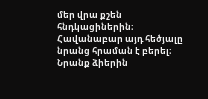մեր վրա քշեն հնդկացիներին։ Հավանաբար այդ հեծյալը նրանց հրաման է բերել։ Նրանք ձիերին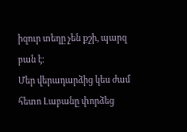իզուր տեղը չեն քշի, պարզ բան է։
Մեր վերադարձից կես ժամ հետո Լաբանը փորձեց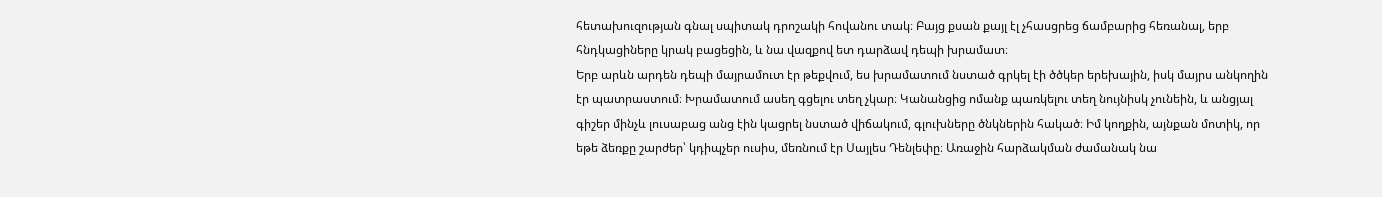հետախուզության գնալ սպիտակ դրոշակի հովանու տակ։ Բայց քսան քայլ էլ չհասցրեց ճամբարից հեռանալ, երբ հնդկացիները կրակ բացեցին, և նա վազքով ետ դարձավ դեպի խրամատ։
Երբ արևն արդեն դեպի մայրամուտ էր թեքվում, ես խրամատում նստած գրկել էի ծծկեր երեխային, իսկ մայրս անկողին էր պատրաստում։ Խրամատում ասեղ գցելու տեղ չկար։ Կանանցից ոմանք պառկելու տեղ նույնիսկ չունեին, և անցյալ գիշեր մինչև լուսաբաց անց էին կացրել նստած վիճակում, գլուխները ծնկներին հակած։ Իմ կողքին, այնքան մոտիկ, որ եթե ձեռքը շարժեր՝ կդիպչեր ուսիս, մեռնում էր Սայլես Դենլեփը։ Առաջին հարձակման ժամանակ նա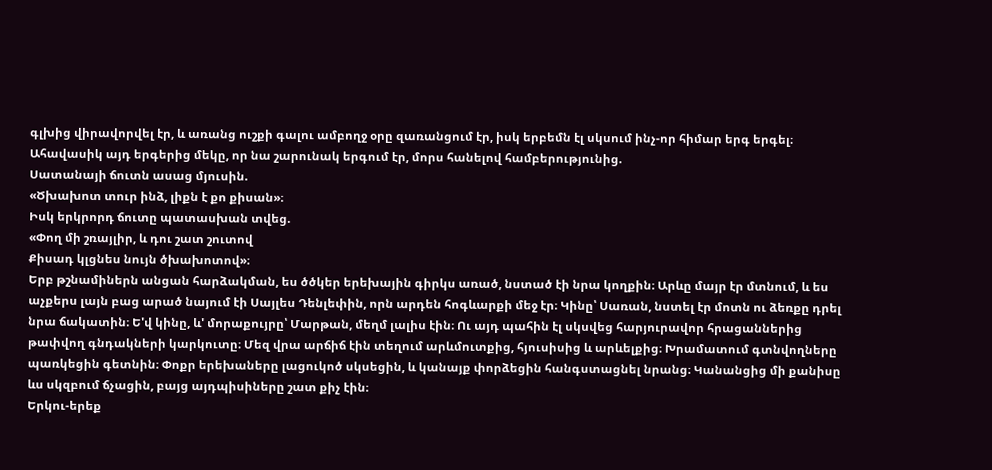գլխից վիրավորվել էր, և առանց ուշքի գալու ամբողջ օրը զառանցում էր, իսկ երբեմն էլ սկսում ինչ-որ հիմար երգ երգել։ Ահավասիկ այդ երգերից մեկը, որ նա շարունակ երգում էր, մորս հանելով համբերությունից.
Սատանայի ճուտն ասաց մյուսին.
«Ծխախոտ տուր ինձ, լիքն է քո քիսան»։
Իսկ երկրորդ ճուտը պատասխան տվեց.
«Փող մի շռայլիր, և դու շատ շուտով
Քիսադ կլցնես նույն ծխախոտով»։
Երբ թշնամիներն անցան հարձակման, ես ծծկեր երեխային գիրկս առած, նստած էի նրա կողքին։ Արևը մայր էր մտնում, և ես աչքերս լայն բաց արած նայում էի Սայլես Դենլեփին, որն արդեն հոգևարքի մեջ էր։ Կինը՝ Սառան, նստել էր մոտն ու ձեռքը դրել նրա ճակատին։ Ե'վ կինը, և' մորաքույրը՝ Մարթան, մեղմ լալիս էին։ Ու այդ պահին էլ սկսվեց հարյուրավոր հրացաններից թափվող գնդակների կարկուտը։ Մեզ վրա արճիճ էին տեղում արևմուտքից, հյուսիսից և արևելքից։ Խրամատում գտնվողները պառկեցին գետնին։ Փոքր երեխաները լացուկոծ սկսեցին, և կանայք փորձեցին հանգստացնել նրանց։ Կանանցից մի քանիսը ևս սկզբում ճչացին, բայց այդպիսիները շատ քիչ էին։
Երկու-երեք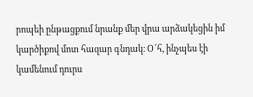րոպեի ընթացքում նրանք մեր վրա արձակեցին իմ կարծիքով մոտ հազար գնդակ։ Օ՜հ, ինչպես էի կամենում դուրս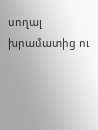սողալ խրամատից ու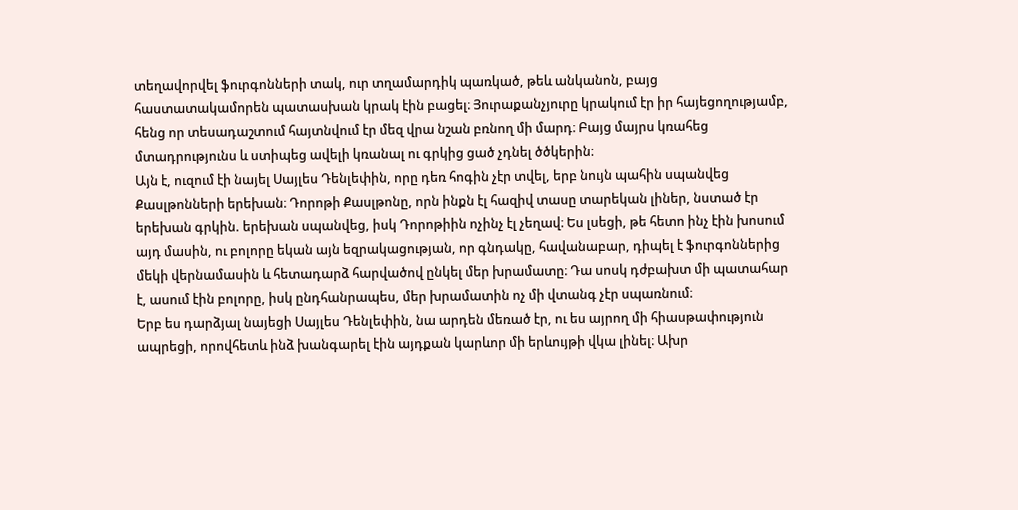տեղավորվել ֆուրգոնների տակ, ուր տղամարդիկ պառկած, թեև անկանոն, բայց հաստատակամորեն պատասխան կրակ էին բացել։ Յուրաքանչյուրը կրակում էր իր հայեցողությամբ, հենց որ տեսադաշտում հայտնվում էր մեզ վրա նշան բռնող մի մարդ։ Բայց մայրս կռահեց մտադրությունս և ստիպեց ավելի կռանալ ու գրկից ցած չդնել ծծկերին։
Այն է, ուզում էի նայել Սայլես Դենլեփին, որը դեռ հոգին չէր տվել, երբ նույն պահին սպանվեց Քասլթոնների երեխան։ Դորոթի Քասլթոնը, որն ինքն էլ հազիվ տասը տարեկան լիներ, նստած էր երեխան գրկին. երեխան սպանվեց, իսկ Դորոթիին ոչինչ էլ չեղավ։ Ես լսեցի, թե հետո ինչ էին խոսում այդ մասին, ու բոլորը եկան այն եզրակացության, որ գնդակը, հավանաբար, դիպել է ֆուրգոններից մեկի վերնամասին և հետադարձ հարվածով ընկել մեր խրամատը։ Դա սոսկ դժբախտ մի պատահար է, ասում էին բոլորը, իսկ ընդհանրապես, մեր խրամատին ոչ մի վտանգ չէր սպառնում։
Երբ ես դարձյալ նայեցի Սայլես Դենլեփին, նա արդեն մեռած էր, ու ես այրող մի հիասթափություն ապրեցի, որովհետև ինձ խանգարել էին այդքան կարևոր մի երևույթի վկա լինել։ Ախր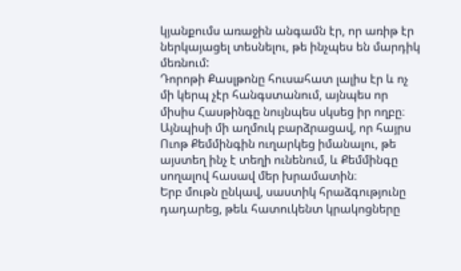կյանքումս առաջին անգամն էր, որ առիթ էր ներկայացել տեսնելու, թե ինչպես են մարդիկ մեռնում:
Դորոթի Քասլթոնը հուսահատ լալիս էր և ոչ մի կերպ չէր հանգստանում, այնպես որ միսիս Հասթինգը նույնպես սկսեց իր ողբը։ Այնպիսի մի աղմուկ բարձրացավ, որ հայրս Ուոթ Քեմմինգին ուղարկեց իմանալու, թե այստեղ ինչ է տեղի ունենում, և Քեմմինգը սողալով հասավ մեր խրամատին։
Երբ մութն ընկավ, սաստիկ հրաձգությունը դադարեց, թեև հատուկենտ կրակոցները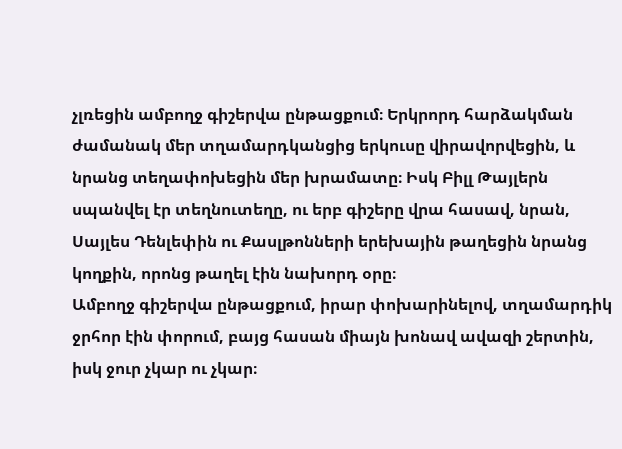չլռեցին ամբողջ գիշերվա ընթացքում։ Երկրորդ հարձակման ժամանակ մեր տղամարդկանցից երկուսը վիրավորվեցին, և նրանց տեղափոխեցին մեր խրամատը։ Իսկ Բիլլ Թայլերն սպանվել էր տեղնուտեղը, ու երբ գիշերը վրա հասավ, նրան, Սայլես Դենլեփին ու Քասլթոնների երեխային թաղեցին նրանց կողքին, որոնց թաղել էին նախորդ օրը։
Ամբողջ գիշերվա ընթացքում, իրար փոխարինելով, տղամարդիկ ջրհոր էին փորում, բայց հասան միայն խոնավ ավազի շերտին, իսկ ջուր չկար ու չկար։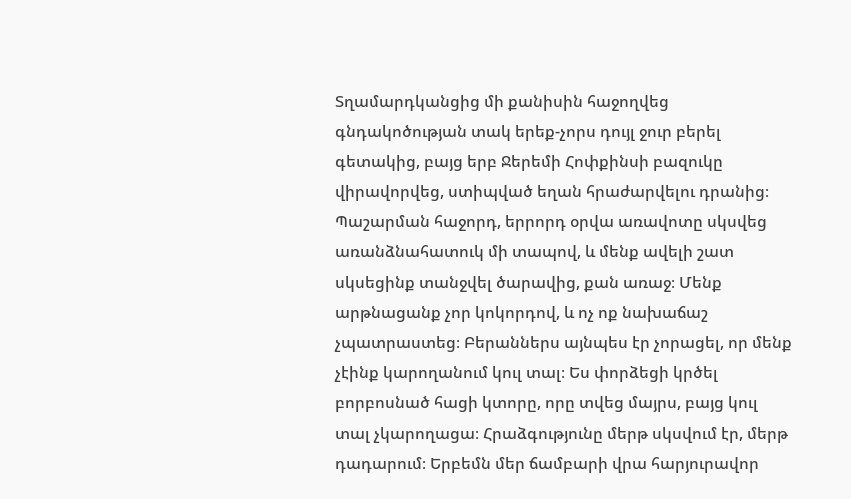Տղամարդկանցից մի քանիսին հաջողվեց գնդակոծության տակ երեք-չորս դույլ ջուր բերել գետակից, բայց երբ Ջերեմի Հոփքինսի բազուկը վիրավորվեց, ստիպված եղան հրաժարվելու դրանից։
Պաշարման հաջորդ, երրորդ օրվա առավոտը սկսվեց առանձնահատուկ մի տապով, և մենք ավելի շատ սկսեցինք տանջվել ծարավից, քան առաջ։ Մենք արթնացանք չոր կոկորդով, և ոչ ոք նախաճաշ չպատրաստեց։ Բերաններս այնպես էր չորացել, որ մենք չէինք կարողանում կուլ տալ։ Ես փորձեցի կրծել բորբոսնած հացի կտորը, որը տվեց մայրս, բայց կուլ տալ չկարողացա։ Հրաձգությունը մերթ սկսվում էր, մերթ դադարում։ Երբեմն մեր ճամբարի վրա հարյուրավոր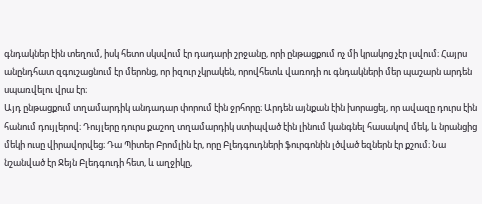գնդակներ էին տեղում, իսկ հետո սկսվում էր դադարի շրջանը, որի ընթացքում ոչ մի կրակոց չէր լսվում։ Հայրս անընդհատ զգուշացնում էր մերոնց, որ իզուր չկրակեն, որովհետև վառոդի ու գնդակների մեր պաշարն արդեն սպառվելու վրա էր։
Այդ ընթացքում տղամարդիկ անդադար փորում էին ջրհորը։ Արդեն այնքան էին խորացել, որ ավազը դուրս էին հանում դույլերով։ Դույլերը դուրս քաշող տղամարդիկ ստիպված էին լինում կանգնել հասակով մեկ, և նրանցից մեկի ուսը վիրավորվեց։ Դա Պիտեր Բրոմլին էր, որը Բլեդգուդների ֆուրգոնին լծված եզներն էր քշում։ Նա նշանված էր Ջեյն Բլեդգուդի հետ, և աղջիկը,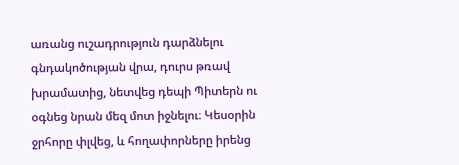առանց ուշադրություն դարձնելու գնդակոծության վրա, դուրս թռավ խրամատից, նետվեց դեպի Պիտերն ու օգնեց նրան մեզ մոտ իջնելու։ Կեսօրին ջրհորը փլվեց, և հողափորները իրենց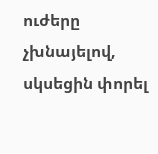ուժերը չխնայելով, սկսեցին փորել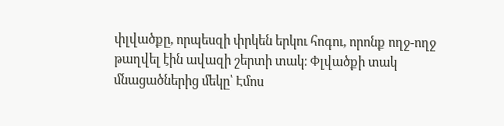փլվածքը, որպեսզի փրկեն երկու հոգու, որոնք ողջ-ողջ թաղվել էին ավազի շերտի տակ։ Փլվածքի տակ մնացածներից մեկը՝ Էմոս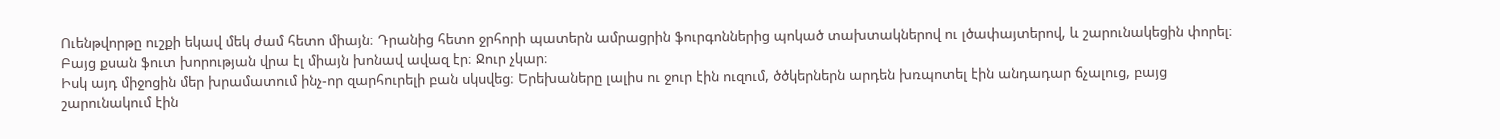Ուենթվորթը ուշքի եկավ մեկ ժամ հետո միայն։ Դրանից հետո ջրհորի պատերն ամրացրին ֆուրգոններից պոկած տախտակներով ու լծափայտերով, և շարունակեցին փորել։ Բայց քսան ֆուտ խորության վրա էլ միայն խոնավ ավազ էր։ Ջուր չկար։
Իսկ այդ միջոցին մեր խրամատում ինչ-որ զարհուրելի բան սկսվեց։ Երեխաները լալիս ու ջուր էին ուզում, ծծկերներն արդեն խռպոտել էին անդադար ճչալուց, բայց շարունակում էին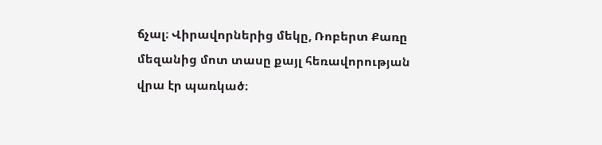ճչալ։ Վիրավորներից մեկը, Ռոբերտ Քառը մեզանից մոտ տասը քայլ հեռավորության վրա էր պառկած։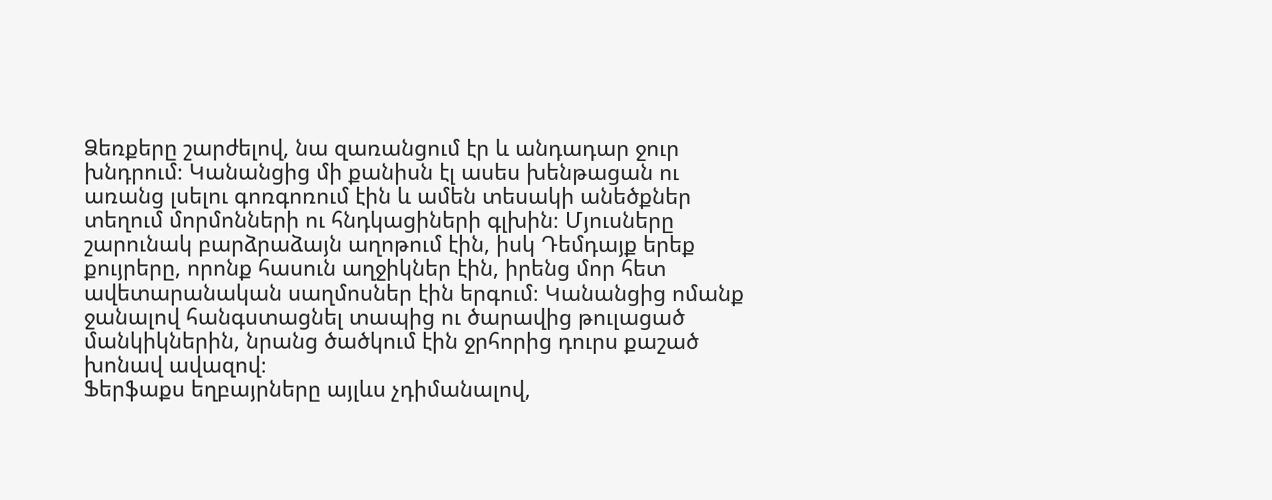Ձեռքերը շարժելով, նա զառանցում էր և անդադար ջուր խնդրում։ Կանանցից մի քանիսն էլ ասես խենթացան ու առանց լսելու գոռգոռում էին և ամեն տեսակի անեծքներ տեղում մորմոնների ու հնդկացիների գլխին։ Մյուսները շարունակ բարձրաձայն աղոթում էին, իսկ Դեմդայք երեք քույրերը, որոնք հասուն աղջիկներ էին, իրենց մոր հետ ավետարանական սաղմոսներ էին երգում։ Կանանցից ոմանք ջանալով հանգստացնել տապից ու ծարավից թուլացած մանկիկներին, նրանց ծածկում էին ջրհորից դուրս քաշած խոնավ ավազով։
Ֆերֆաքս եղբայրները այլևս չդիմանալով,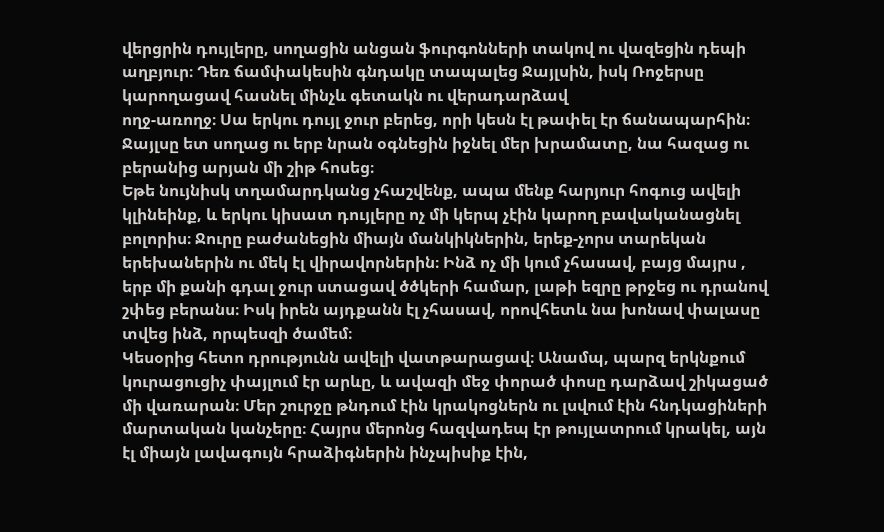վերցրին դույլերը, սողացին անցան ֆուրգոնների տակով ու վազեցին դեպի աղբյուր։ Դեռ ճամփակեսին գնդակը տապալեց Ջայլսին, իսկ Ռոջերսը կարողացավ հասնել մինչև գետակն ու վերադարձավ
ողջ-առողջ։ Սա երկու դույլ ջուր բերեց, որի կեսն էլ թափել էր ճանապարհին։ Ջայլսը ետ սողաց ու երբ նրան օգնեցին իջնել մեր խրամատը, նա հազաց ու բերանից արյան մի շիթ հոսեց։
Եթե նույնիսկ տղամարդկանց չհաշվենք, ապա մենք հարյուր հոգուց ավելի կլինեինք, և երկու կիսատ դույլերը ոչ մի կերպ չէին կարող բավականացնել բոլորիս։ Ջուրը բաժանեցին միայն մանկիկներին, երեք-չորս տարեկան երեխաներին ու մեկ էլ վիրավորներին։ Ինձ ոչ մի կում չհասավ, բայց մայրս , երբ մի քանի գդալ ջուր ստացավ ծծկերի համար, լաթի եզրը թրջեց ու դրանով շփեց բերանս։ Իսկ իրեն այդքանն էլ չհասավ, որովհետև նա խոնավ փալասը տվեց ինձ, որպեսզի ծամեմ։
Կեսօրից հետո դրությունն ավելի վատթարացավ։ Անամպ, պարզ երկնքում կուրացուցիչ փայլում էր արևը, և ավազի մեջ փորած փոսը դարձավ շիկացած մի վառարան։ Մեր շուրջը թնդում էին կրակոցներն ու լսվում էին հնդկացիների մարտական կանչերը։ Հայրս մերոնց հազվադեպ էր թույլատրում կրակել, այն էլ միայն լավագույն հրաձիգներին ինչպիսիք էին,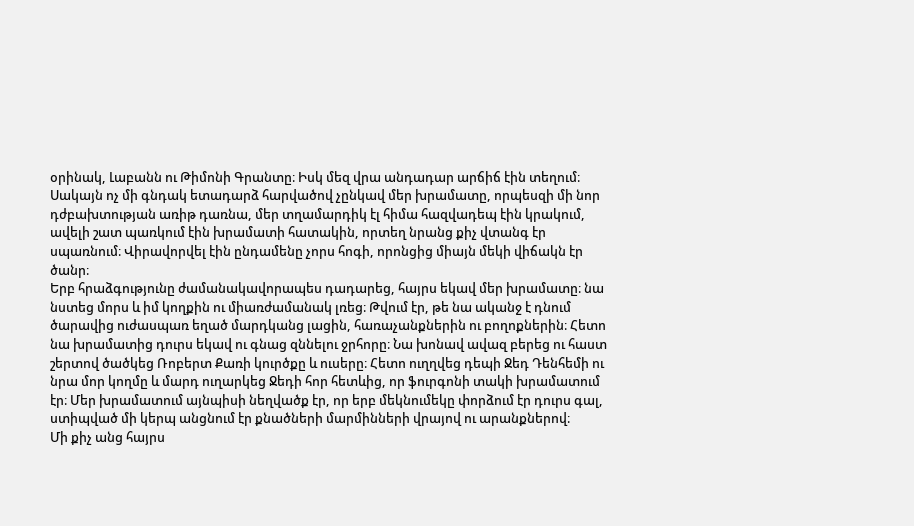օրինակ, Լաբանն ու Թիմոնի Գրանտը։ Իսկ մեզ վրա անդադար արճիճ էին տեղում։ Սակայն ոչ մի գնդակ ետադարձ հարվածով չընկավ մեր խրամատը, որպեսզի մի նոր դժբախտության առիթ դառնա, մեր տղամարդիկ էլ հիմա հազվադեպ էին կրակում, ավելի շատ պառկում էին խրամատի հատակին, որտեղ նրանց քիչ վտանգ էր սպառնում։ Վիրավորվել էին ընդամենը չորս հոգի, որոնցից միայն մեկի վիճակն էր ծանր։
Երբ հրաձգությունը ժամանակավորապես դադարեց, հայրս եկավ մեր խրամատը։ նա նստեց մորս և իմ կողքին ու միառժամանակ լռեց։ Թվում էր, թե նա ականջ է դնում ծարավից ուժասպառ եղած մարդկանց լացին, հառաչանքներին ու բողոքներին։ Հետո նա խրամատից դուրս եկավ ու գնաց զննելու ջրհորը։ Նա խոնավ ավազ բերեց ու հաստ շերտով ծածկեց Ռոբերտ Քառի կուրծքը և ուսերը։ Հետո ուղղվեց դեպի Ջեդ Դենհեմի ու նրա մոր կողմը և մարդ ուղարկեց Ջեդի հոր հետևից, որ ֆուրգոնի տակի խրամատում էր։ Մեր խրամատում այնպիսի նեղվածք էր, որ երբ մեկնումեկը փորձում էր դուրս գալ, ստիպված մի կերպ անցնում էր քնածների մարմինների վրայով ու արանքներով։
Մի քիչ անց հայրս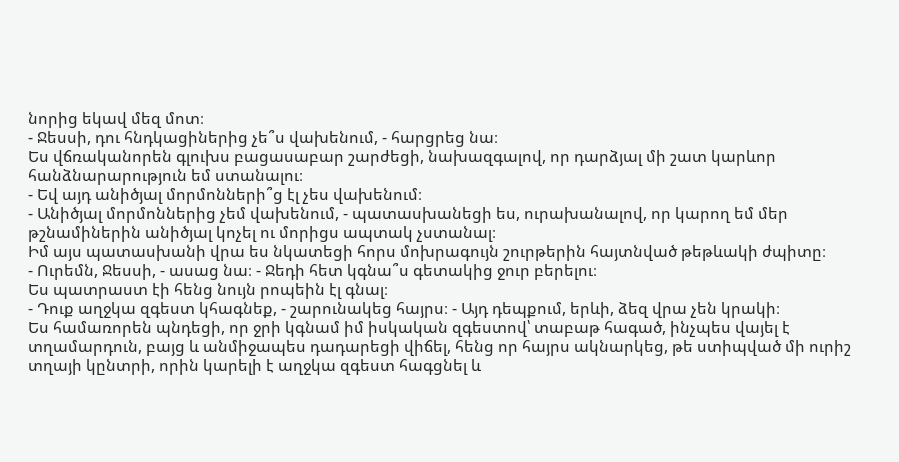նորից եկավ մեզ մոտ։
- Ջեսսի, դու հնդկացիներից չե՞ս վախենում, - հարցրեց նա։
Ես վճռականորեն գլուխս բացասաբար շարժեցի, նախազգալով, որ դարձյալ մի շատ կարևոր հանձնարարություն եմ ստանալու։
- Եվ այդ անիծյալ մորմոնների՞ց էլ չես վախենում։
- Անիծյալ մորմոններից չեմ վախենում, - պատասխանեցի ես, ուրախանալով, որ կարող եմ մեր թշնամիներին անիծյալ կոչել ու մորիցս ապտակ չստանալ։
Իմ այս պատասխանի վրա ես նկատեցի հորս մոխրագույն շուրթերին հայտնված թեթևակի ժպիտը։
- Ուրեմն, Ջեսսի, - ասաց նա։ - Ջեդի հետ կգնա՞ս գետակից ջուր բերելու։
Ես պատրաստ էի հենց նույն րոպեին էլ գնալ։
- Դուք աղջկա զգեստ կհագնեք, - շարունակեց հայրս։ - Այդ դեպքում, երևի, ձեզ վրա չեն կրակի։
Ես համառորեն պնդեցի, որ ջրի կգնամ իմ իսկական զգեստով՝ տաբաթ հագած, ինչպես վայել է տղամարդուն, բայց և անմիջապես դադարեցի վիճել, հենց որ հայրս ակնարկեց, թե ստիպված մի ուրիշ տղայի կընտրի, որին կարելի է աղջկա զգեստ հագցնել և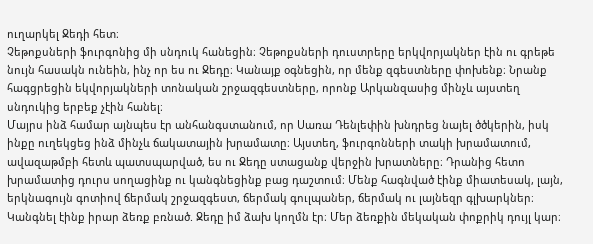ուղարկել Ջեդի հետ։
Չեթոքսների ֆուրգոնից մի սնդուկ հանեցին։ Չեթոքսների դուստրերը երկվորյակներ էին ու գրեթե նույն հասակն ունեին, ինչ որ ես ու Ջեդը։ Կանայք օգնեցին, որ մենք զգեստները փոխենք։ Նրանք հագցրեցին եկվորյակների տոնական շրջազգեստները, որոնք Արկանզասից մինչև այստեղ սնդուկից երբեք չէին հանել։
Մայրս ինձ համար այնպես էր անհանգստանում, որ Սառա Դենլեփին խնդրեց նայել ծծկերին, իսկ ինքը ուղեկցեց ինձ մինչև ճակատային խրամատը։ Այստեղ, ֆուրգոնների տակի խրամատում, ավազաթմբի հետև պատսպարված, ես ու Ջեդը ստացանք վերջին խրատները։ Դրանից հետո խրամատից դուրս սողացինք ու կանգնեցինք բաց դաշտում։ Մենք հագնված էինք միատեսակ, լայն, երկնագույն գոտիով ճերմակ շրջազգեստ, ճերմակ գուլպաներ, ճերմակ ու լայնեզր գլխարկներ։ Կանգնել էինք իրար ձեռք բռնած. Ջեդը իմ ձախ կողմն էր։ Մեր ձեռքին մեկական փոքրիկ դույլ կար։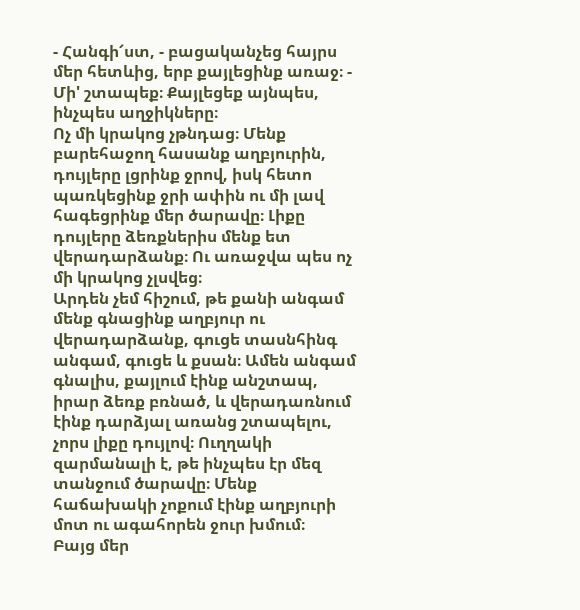- Հանգի՜ստ, - բացականչեց հայրս մեր հետևից, երբ քայլեցինք առաջ։ - Մի' շտապեք։ Քայլեցեք այնպես, ինչպես աղջիկները։
Ոչ մի կրակոց չթնդաց։ Մենք բարեհաջող հասանք աղբյուրին, դույլերը լցրինք ջրով, իսկ հետո պառկեցինք ջրի ափին ու մի լավ հագեցրինք մեր ծարավը։ Լիքը դույլերը ձեռքներիս մենք ետ վերադարձանք։ Ու առաջվա պես ոչ մի կրակոց չլսվեց։
Արդեն չեմ հիշում, թե քանի անգամ մենք գնացինք աղբյուր ու վերադարձանք, գուցե տասնհինգ անգամ, գուցե և քսան։ Ամեն անգամ գնալիս, քայլում էինք անշտապ, իրար ձեռք բռնած, և վերադառնում էինք դարձյալ առանց շտապելու, չորս լիքը դույլով։ Ուղղակի զարմանալի է, թե ինչպես էր մեզ տանջում ծարավը։ Մենք հաճախակի չոքում էինք աղբյուրի մոտ ու ագահորեն ջուր խմում։
Բայց մեր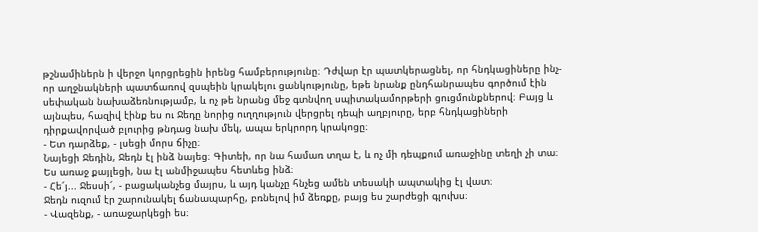թշնամիներն ի վերջո կորցրեցին իրենց համբերությունը։ Դժվար էր պատկերացնել, որ հնդկացիները ինչ-որ աղջնակների պատճառով զսպեին կրակելու ցանկությունը, եթե նրանք ընդհանրապես գործում էին սեփական նախաձեռնությամբ, և ոչ թե նրանց մեջ գտնվող սպիտակամորթերի ցուցմունքներով։ Բայց և այնպես, հազիվ էինք ես ու Ջեդը նորից ուղղություն վերցրել դեպի աղբյուրը, երբ հնդկացիների դիրքավորված բլուրից թնդաց նախ մեկ, ապա երկրորդ կրակոցը։
- Ետ դարձեք, - լսեցի մորս ճիչը։
Նայեցի Ջեդին, Ջեդն էլ ինձ նայեց։ Գիտեի, որ նա համառ տղա է, և ոչ մի դեպքում առաջինը տեղի չի տա։ Ես առաջ քայլեցի, նա էլ անմիջապես հետևեց ինձ։
- Հե՜յ... Ջեսսի՜, - բացականչեց մայրս, և այդ կանչը հնչեց ամեն տեսակի ապտակից էլ վատ։
Ջեդն ուզում էր շարունակել ճանապարհը, բռնելով իմ ձեռքը, բայց ես շարժեցի գլուխս։
- Վազենք, - առաջարկեցի ես։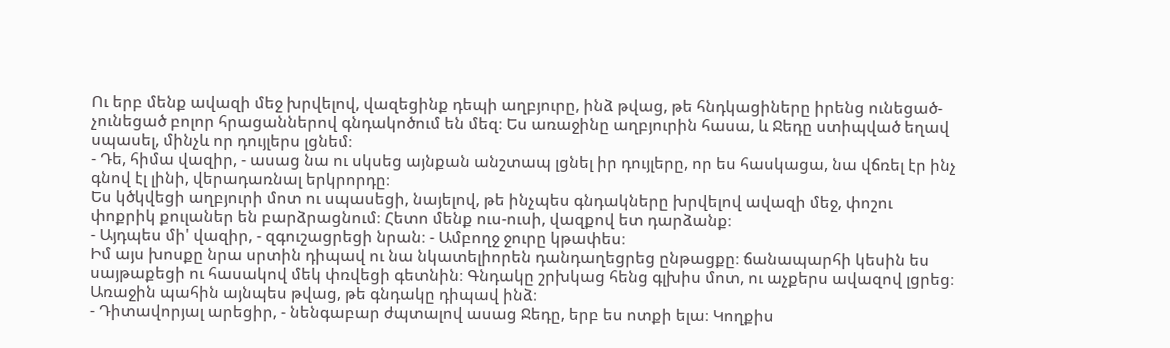Ու երբ մենք ավազի մեջ խրվելով, վազեցինք դեպի աղբյուրը, ինձ թվաց, թե հնդկացիները իրենց ունեցած-չունեցած բոլոր հրացաններով գնդակոծում են մեզ։ Ես առաջինը աղբյուրին հասա, և Ջեդը ստիպված եղավ սպասել, մինչև որ դույլերս լցնեմ։
- Դե, հիմա վազիր, - ասաց նա ու սկսեց այնքան անշտապ լցնել իր դույլերը, որ ես հասկացա, նա վճռել էր ինչ գնով էլ լինի, վերադառնալ երկրորդը։
Ես կծկվեցի աղբյուրի մոտ ու սպասեցի, նայելով, թե ինչպես գնդակները խրվելով ավազի մեջ, փոշու փոքրիկ քուլաներ են բարձրացնում։ Հետո մենք ուս-ուսի, վազքով ետ դարձանք։
- Այդպես մի' վազիր, - զգուշացրեցի նրան։ - Ամբողջ ջուրը կթափես։
Իմ այս խոսքը նրա սրտին դիպավ ու նա նկատելիորեն դանդաղեցրեց ընթացքը։ ճանապարհի կեսին ես սայթաքեցի ու հասակով մեկ փռվեցի գետնին։ Գնդակը շրխկաց հենց գլխիս մոտ, ու աչքերս ավազով լցրեց։ Առաջին պահին այնպես թվաց, թե գնդակը դիպավ ինձ։
- Դիտավորյալ արեցիր, - նենգաբար ժպտալով ասաց Ջեդը, երբ ես ոտքի ելա։ Կողքիս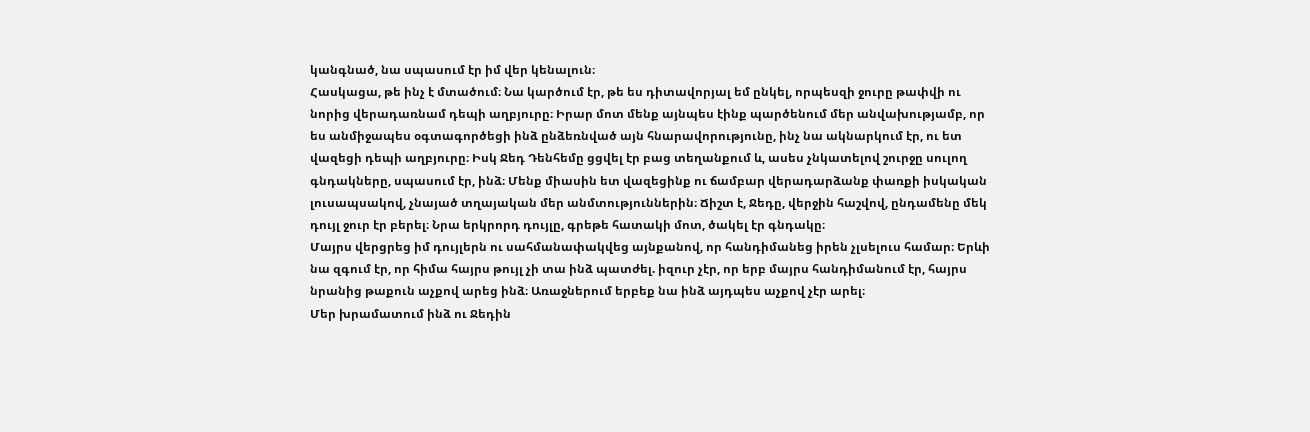կանգնած, նա սպասում էր իմ վեր կենալուն։
Հասկացա, թե ինչ է մտածում։ Նա կարծում էր, թե ես դիտավորյալ եմ ընկել, որպեսզի ջուրը թափվի ու նորից վերադառնամ դեպի աղբյուրը։ Իրար մոտ մենք այնպես էինք պարծենում մեր անվախությամբ, որ ես անմիջապես օգտագործեցի ինձ ընձեռնված այն հնարավորությունը, ինչ նա ակնարկում էր, ու ետ վազեցի դեպի աղբյուրը։ Իսկ Ջեդ Դենհեմը ցցվել էր բաց տեղանքում և, ասես չնկատելով շուրջը սուլող գնդակները, սպասում էր, ինձ։ Մենք միասին ետ վազեցինք ու ճամբար վերադարձանք փառքի իսկական լուսապսակով, չնայած տղայական մեր անմտություններին։ Ճիշտ է, Ջեդը, վերջին հաշվով, ընդամենը մեկ դույլ ջուր էր բերել։ Նրա երկրորդ դույլը, գրեթե հատակի մոտ, ծակել էր գնդակը։
Մայրս վերցրեց իմ դույլերն ու սահմանափակվեց այնքանով, որ հանդիմանեց իրեն չլսելուս համար։ Երևի նա զգում էր, որ հիմա հայրս թույլ չի տա ինձ պատժել. իզուր չէր, որ երբ մայրս հանդիմանում էր, հայրս նրանից թաքուն աչքով արեց ինձ։ Առաջներում երբեք նա ինձ այդպես աչքով չէր արել։
Մեր խրամատում ինձ ու Ջեդին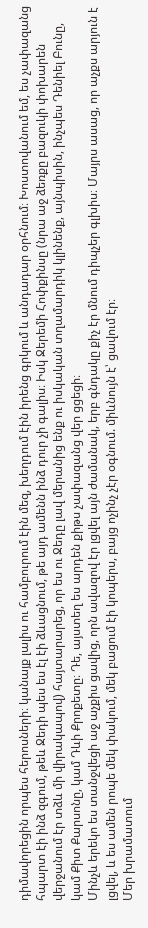դիմավորեցին որպես հերոսների։ կանայք լալիս ու համբուրում էին մեզ, խեղդում էին իրենց գրկում և անդադար օրհնում։ Խոստովանում եմ, ես չափազանց հպարտ էի ինձ զգում, թեև Ջեդի պես ես էլ էի ձևացնում, թե այդ ամենն ինձ դուր չի գալիս։ Իսկ Ջերեմի Հոփքինսը (նրա աջ ձեռքը բազուկի փոխարեն վերջանում էր տձև մի վիրակապով) հայտարարեց, որ ես ու Ջեդը լավ մերանից ենք ու իսկական տղամարդիկ կլինենք, այնպիսին, ինչպես Դենիել Բունը, կամ Քիտ Քարսոնը, կամ Դևի Քրոքետը։ Դե, այստեղ ես արդեն քիթս չափազանց վեր ցցեցի։
Մինչև երեկո ես տանջվեցի աջ աչքիս ցավից, որն ավազով էր լցվել այն ժամանակ, երբ գնդակը քիչ էր մնում դիպչեր գլխիս։ Մայրս ասաց, որ աչքս արյուն է լցվել, և ես ամեն րոպե մեկ փակում, մեկ բացում էի կոպերս, բայց ոչինչ չէր օգնում. միևնույն է՝ ցավում էր։
Մեր խրամատում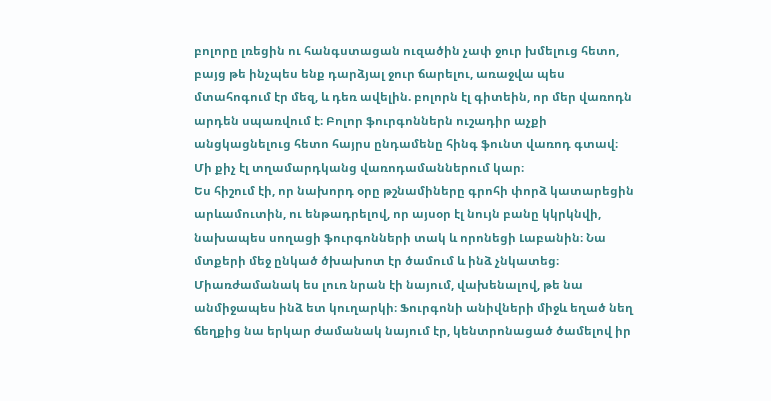բոլորը լռեցին ու հանգստացան ուզածին չափ ջուր խմելուց հետո, բայց թե ինչպես ենք դարձյալ ջուր ճարելու, առաջվա պես մտահոգում էր մեզ, և դեռ ավելին. բոլորն էլ գիտեին, որ մեր վառոդն արդեն սպառվում է։ Բոլոր ֆուրգոններն ուշադիր աչքի անցկացնելուց հետո հայրս ընդամենը հինգ ֆունտ վառոդ գտավ։ Մի քիչ էլ տղամարդկանց վառոդամաններում կար։
Ես հիշում էի, որ նախորդ օրը թշնամիները գրոհի փորձ կատարեցին արևամուտին, ու ենթադրելով, որ այսօր էլ նույն բանը կկրկնվի, նախապես սողացի ֆուրգոնների տակ և որոնեցի Լաբանին։ Նա մտքերի մեջ ընկած ծխախոտ էր ծամում և ինձ չնկատեց։ Միառժամանակ ես լուռ նրան էի նայում, վախենալով, թե նա անմիջապես ինձ ետ կուղարկի։ Ֆուրգոնի անիվների միջև եղած նեղ ճեղքից նա երկար ժամանակ նայում էր, կենտրոնացած ծամելով իր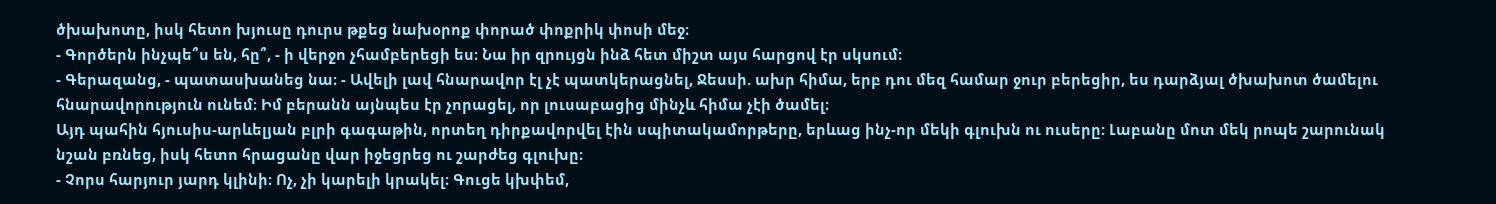ծխախոտը, իսկ հետո խյուսը դուրս թքեց նախօրոք փորած փոքրիկ փոսի մեջ։
- Գործերն ինչպե՞ս են, հը՞, - ի վերջո չհամբերեցի ես։ Նա իր զրույցն ինձ հետ միշտ այս հարցով էր սկսում։
- Գերազանց, - պատասխանեց նա։ - Ավելի լավ հնարավոր էլ չէ պատկերացնել, Ջեսսի. ախր հիմա, երբ դու մեզ համար ջուր բերեցիր, ես դարձյալ ծխախոտ ծամելու հնարավորություն ունեմ։ Իմ բերանն այնպես էր չորացել, որ լուսաբացից մինչև հիմա չէի ծամել։
Այդ պահին հյուսիս-արևելյան բլրի գագաթին, որտեղ դիրքավորվել էին սպիտակամորթերը, երևաց ինչ-որ մեկի գլուխն ու ուսերը: Լաբանը մոտ մեկ րոպե շարունակ նշան բռնեց, իսկ հետո հրացանը վար իջեցրեց ու շարժեց գլուխը։
- Չորս հարյուր յարդ կլինի։ Ոչ, չի կարելի կրակել։ Գուցե կխփեմ,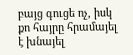բայց գուցե ոչ, իսկ քո հայրը հրամայել է խնայել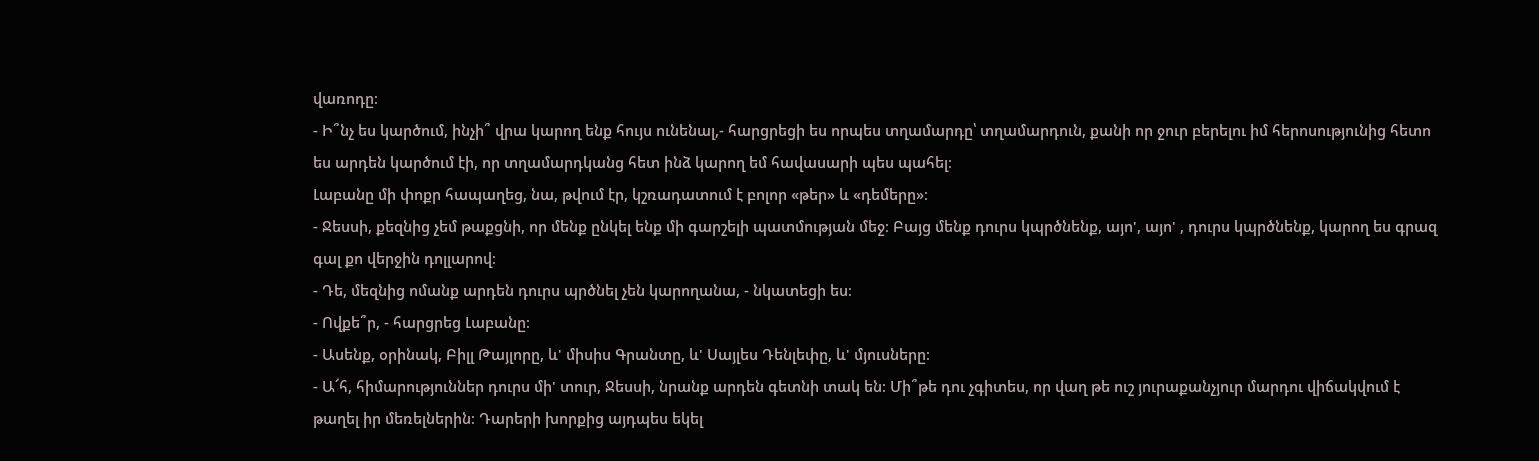վառոդը։
- Ի՞նչ ես կարծում, ինչի՞ վրա կարող ենք հույս ունենալ,- հարցրեցի ես որպես տղամարդը՝ տղամարդուն, քանի որ ջուր բերելու իմ հերոսությունից հետո ես արդեն կարծում էի, որ տղամարդկանց հետ ինձ կարող եմ հավասարի պես պահել։
Լաբանը մի փոքր հապաղեց, նա, թվում էր, կշռադատում է բոլոր «թեր» և «դեմերը»։
- Ջեսսի, քեզնից չեմ թաքցնի, որ մենք ընկել ենք մի գարշելի պատմության մեջ։ Բայց մենք դուրս կպրծնենք, այո', այո' , դուրս կպրծնենք, կարող ես գրազ գալ քո վերջին դոլլարով։
- Դե, մեզնից ոմանք արդեն դուրս պրծնել չեն կարողանա, - նկատեցի ես։
- Ովքե՞ր, - հարցրեց Լաբանը։
- Ասենք, օրինակ, Բիլլ Թայլորը, և' միսիս Գրանտը, և' Սայլես Դենլեփը, և' մյուսները։
- Ա՜հ, հիմարություններ դուրս մի' տուր, Ջեսսի, նրանք արդեն գետնի տակ են։ Մի՞թե դու չգիտես, որ վաղ թե ուշ յուրաքանչյուր մարդու վիճակվում է թաղել իր մեռելներին։ Դարերի խորքից այդպես եկել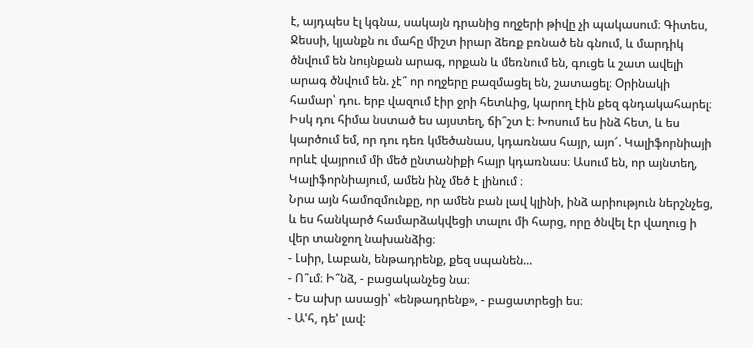է, այդպես էլ կգնա, սակայն դրանից ողջերի թիվը չի պակասում։ Գիտես, Ջեսսի, կյանքն ու մահը միշտ իրար ձեռք բռնած են գնում, և մարդիկ ծնվում են նույնքան արագ, որքան և մեռնում են, գուցե և շատ ավելի արագ ծնվում են. չէ՞ որ ողջերը բազմացել են, շատացել։ Օրինակի համար՝ դու. երբ վազում էիր ջրի հետևից, կարող էին քեզ գնդակահարել։ Իսկ դու հիմա նստած ես այստեղ, ճի՞շտ է։ Խոսում ես ինձ հետ, և ես կարծում եմ, որ դու դեռ կմեծանաս, կդառնաս հայր, այո՜. Կալիֆորնիայի որևէ վայրում մի մեծ ընտանիքի հայր կդառնաս։ Ասում են, որ այնտեղ, Կալիֆորնիայում, ամեն ինչ մեծ է լինում ։
Նրա այն համոզմունքը, որ ամեն բան լավ կլինի, ինձ արիություն ներշնչեց, և ես հանկարծ համարձակվեցի տալու մի հարց, որը ծնվել էր վաղուց ի վեր տանջող նախանձից։
- Լսիր, Լաբան, ենթադրենք, քեզ սպանեն...
- Ո՞ւմ։ Ի՞նձ, - բացականչեց նա։
- Ես ախր ասացի՝ «ենթադրենք», - բացատրեցի ես։
- Ա'հ, դե' լավ: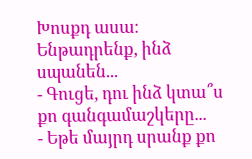Խոսքդ ասա։ Ենթադրենք, ինձ սպանեն...
- Գուցե, դու ինձ կտա՞ս քո գանգամաշկերը...
- Եթե մայրդ սրանք քո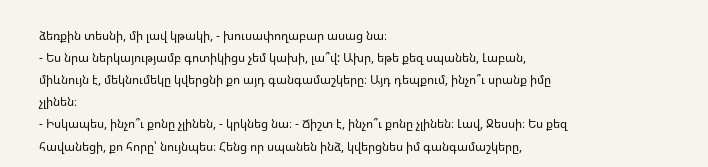ձեռքին տեսնի, մի լավ կթակի, - խուսափողաբար ասաց նա։
- Ես նրա ներկայությամբ գոտիկիցս չեմ կախի, լա՞վ: Ախր, եթե քեզ սպանեն, Լաբան, միևնույն է, մեկնումեկը կվերցնի քո այդ գանգամաշկերը։ Այդ դեպքում, ինչո՞ւ սրանք իմը չլինեն։
- Իսկապես, ինչո՞ւ քոնը չլինեն, - կրկնեց նա։ - Ճիշտ է, ինչո՞ւ քոնը չլինեն։ Լավ, Ջեսսի։ Ես քեզ հավանեցի, քո հորը՝ նույնպես։ Հենց որ սպանեն ինձ, կվերցնես իմ գանգամաշկերը,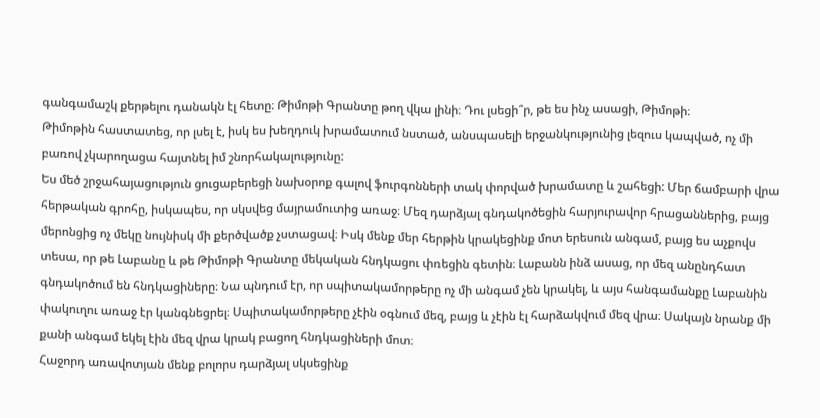գանգամաշկ քերթելու դանակն էլ հետը։ Թիմոթի Գրանտը թող վկա լինի։ Դու լսեցի՞ր, թե ես ինչ ասացի, Թիմոթի։
Թիմոթին հաստատեց, որ լսել է, իսկ ես խեղդուկ խրամատում նստած, անսպասելի երջանկությունից լեզուս կապված, ոչ մի բառով չկարողացա հայտնել իմ շնորհակալությունը:
Ես մեծ շրջահայացություն ցուցաբերեցի նախօրոք գալով ֆուրգոնների տակ փորված խրամատը և շահեցի: Մեր ճամբարի վրա հերթական գրոհը, իսկապես, որ սկսվեց մայրամուտից առաջ։ Մեզ դարձյալ գնդակոծեցին հարյուրավոր հրացաններից, բայց մերոնցից ոչ մեկը նույնիսկ մի քերծվածք չստացավ։ Իսկ մենք մեր հերթին կրակեցինք մոտ երեսուն անգամ, բայց ես աչքովս տեսա, որ թե Լաբանը և թե Թիմոթի Գրանտը մեկական հնդկացու փռեցին գետին։ Լաբանն ինձ ասաց, որ մեզ անընդհատ գնդակոծում են հնդկացիները։ Նա պնդում էր, որ սպիտակամորթերը ոչ մի անգամ չեն կրակել, և այս հանգամանքը Լաբանին փակուղու առաջ էր կանգնեցրել։ Սպիտակամորթերը չէին օգնում մեզ, բայց և չէին էլ հարձակվում մեզ վրա։ Սակայն նրանք մի քանի անգամ եկել էին մեզ վրա կրակ բացող հնդկացիների մոտ։
Հաջորդ առավոտյան մենք բոլորս դարձյալ սկսեցինք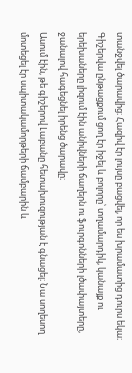տանջվել ծարավից։ Հազիվ էր լույսը բացվել, որ ես խրամատից դուրս եկա։ Գիշերվա ընթացքում ցող էր իջել և բոլորը՝ տղամարդիկ, կանայք ու երեխաները լիզում էին անիվների ճաղերն ու ֆուրգոնների լծափայտերը, ջանալով հագեցնել իրենց ծարավը։
Ասում էին, թե գիշերով Լաբանը հետախուզության է գնացել։ Նա սողեսող մոտեցել էր սպիտակամորթերի ճամբարին և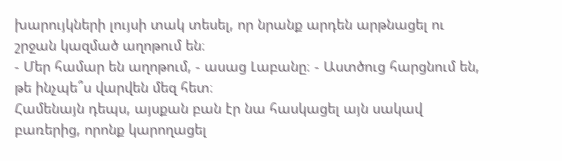խարույկների լույսի տակ տեսել, որ նրանք արդեն արթնացել ու շրջան կազմած աղոթում են։
- Մեր համար են աղոթում, - ասաց Լաբանը։ - Աստծուց հարցնում են, թե ինչպե՞ս վարվեն մեզ հետ։
Համենայն դեպս, այսքան բան էր նա հասկացել այն սակավ բառերից, որոնք կարողացել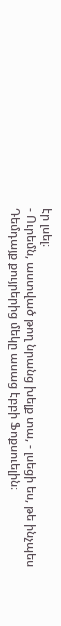էր լսել։
- Ուրեմն, աստված թող նրանց խելք տա, - լսեցի ես, թե ինչպես Դեմդայք քույրերից մեկը ասաց էբբի Ֆոքսուելին։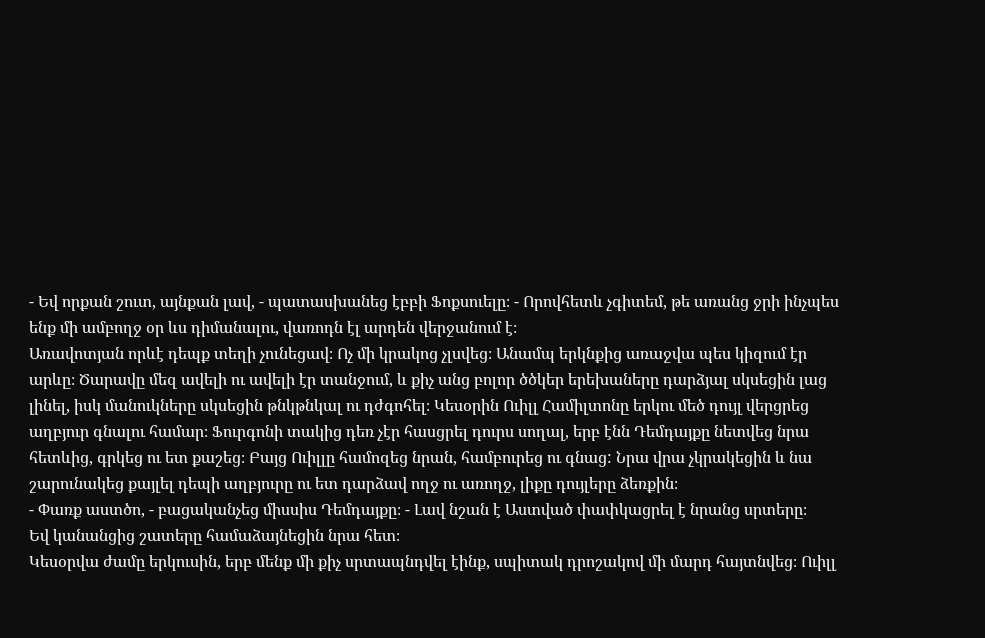- Եվ որքան շուտ, այնքան լավ, - պատասխանեց էբբի Ֆոքսուելը։ - Որովհետև չգիտեմ, թե առանց ջրի ինչպես ենք մի ամբողջ օր ևս դիմանալու, վառոդն էլ արդեն վերջանում է։
Առավոտյան որևէ դեպք տեղի չունեցավ։ Ոչ մի կրակոց չլսվեց։ Անամպ երկնքից առաջվա պես կիզում էր արևը։ Ծարավը մեզ ավելի ու ավելի էր տանջում, և քիչ անց բոլոր ծծկեր երեխաները դարձյալ սկսեցին լաց լինել, իսկ մանուկները սկսեցին թնկթնկալ ու դժգոհել։ Կեսօրին Ուիլլ Համիլտոնը երկու մեծ դույլ վերցրեց աղբյուր գնալու համար։ Ֆուրգոնի տակից դեռ չէր հասցրել դուրս սողալ, երբ էնն Դեմդայքը նետվեց նրա հետևից, գրկեց ու ետ քաշեց։ Բայց Ուիլլը համոզեց նրան, համբուրեց ու գնաց: Նրա վրա չկրակեցին և նա շարունակեց քայլել դեպի աղբյուրը ու ետ դարձավ ողջ ու առողջ, լիքը դույլերը ձեռքին։
- Փառք աստծո, - բացականչեց միսսիս Դեմդայքը։ - Լավ նշան է Աստված փափկացրել է նրանց սրտերը։
Եվ կանանցից շատերը համաձայնեցին նրա հետ։
Կեսօրվա ժամը երկուսին, երբ մենք մի քիչ սրտապնդվել էինք, սպիտակ դրոշակով մի մարդ հայտնվեց։ Ուիլլ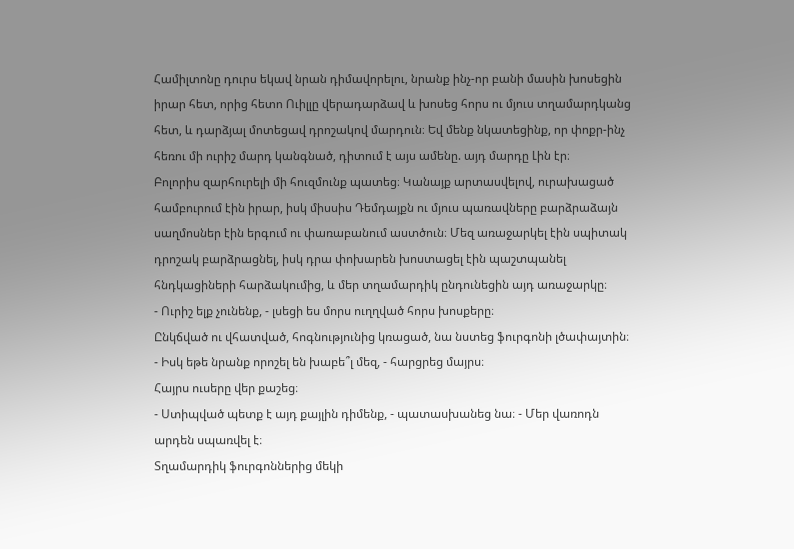Համիլտոնը դուրս եկավ նրան դիմավորելու, նրանք ինչ-որ բանի մասին խոսեցին իրար հետ, որից հետո Ուիլլը վերադարձավ և խոսեց հորս ու մյուս տղամարդկանց հետ, և դարձյալ մոտեցավ դրոշակով մարդուն։ Եվ մենք նկատեցինք, որ փոքր-ինչ հեռու մի ուրիշ մարդ կանգնած, դիտում է այս ամենը. այդ մարդը Լին էր։
Բոլորիս զարհուրելի մի հուզմունք պատեց։ Կանայք արտասվելով, ուրախացած համբուրում էին իրար, իսկ միսսիս Դեմդայքն ու մյուս պառավները բարձրաձայն սաղմոսներ էին երգում ու փառաբանում աստծուն։ Մեզ առաջարկել էին սպիտակ դրոշակ բարձրացնել, իսկ դրա փոխարեն խոստացել էին պաշտպանել հնդկացիների հարձակումից, և մեր տղամարդիկ ընդունեցին այդ առաջարկը։
- Ուրիշ ելք չունենք, - լսեցի ես մորս ուղղված հորս խոսքերը։
Ընկճված ու վհատված, հոգնությունից կռացած, նա նստեց ֆուրգոնի լծափայտին։
- Իսկ եթե նրանք որոշել են խաբե՞լ մեզ, - հարցրեց մայրս։
Հայրս ուսերը վեր քաշեց։
- Ստիպված պետք է այդ քայլին դիմենք, - պատասխանեց նա։ - Մեր վառոդն արդեն սպառվել է։
Տղամարդիկ ֆուրգոններից մեկի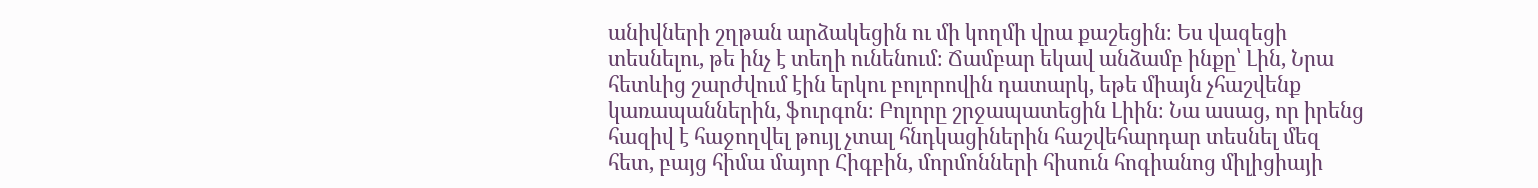անիվների շղթան արձակեցին ու մի կողմի վրա քաշեցին։ Ես վազեցի տեսնելու, թե ինչ է տեղի ունենում։ Ճամբար եկավ անձամբ ինքը՝ Լին, Նրա հետևից շարժվում էին երկու բոլորովին դատարկ, եթե միայն չհաշվենք կառապաններին, ֆուրգոն։ Բոլորը շրջապատեցին Լիին։ Նա ասաց, որ իրենց հազիվ է հաջողվել թույլ չտալ հնդկացիներին հաշվեհարդար տեսնել մեզ հետ, բայց հիմա մայոր Հիգբին, մորմոնների հիսուն հոգիանոց միլիցիայի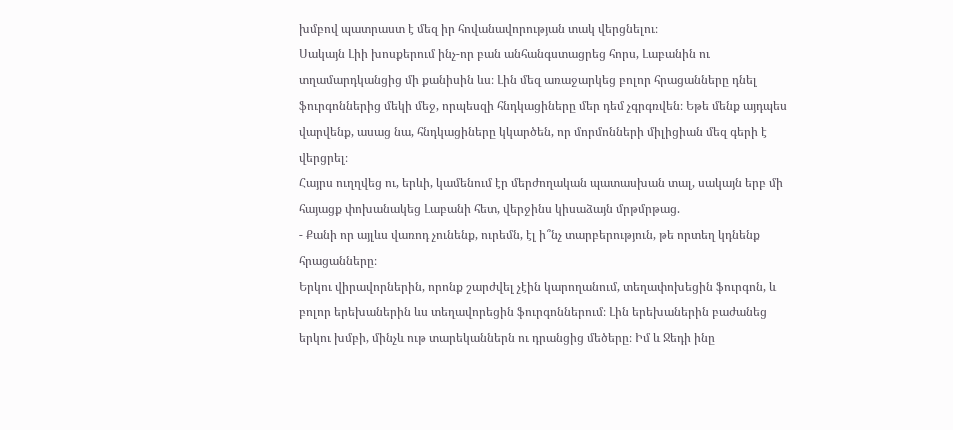խմբով պատրաստ է մեզ իր հովանավորության տակ վերցնելու։
Սակայն Լիի խոսքերում ինչ-որ բան անհանգստացրեց հորս, Լաբանին ու տղամարդկանցից մի քանիսին ևս։ Լին մեզ առաջարկեց բոլոր հրացանները դնել ֆուրգոններից մեկի մեջ, որպեսզի հնդկացիները մեր դեմ չգրգռվեն։ Եթե մենք այդպես վարվենք, ասաց նա, հնդկացիները կկարծեն, որ մորմոնների միլիցիան մեզ գերի է վերցրել։
Հայրս ուղղվեց ու, երևի, կամենում էր մերժողական պատասխան տալ, սակայն երբ մի հայացք փոխանակեց Լաբանի հետ, վերջինս կիսաձայն մրթմրթաց.
- Քանի որ այլևս վառոդ չունենք, ուրեմն, էլ ի՞նչ տարբերություն, թե որտեղ կդնենք հրացանները։
Երկու վիրավորներին, որոնք շարժվել չէին կարողանում, տեղափոխեցին ֆուրգոն, և բոլոր երեխաներին ևս տեղավորեցին ֆուրգոններում։ Լին երեխաներին բաժանեց երկու խմբի, մինչև ութ տարեկաններն ու դրանցից մեծերը։ Իմ և Ջեդի ինը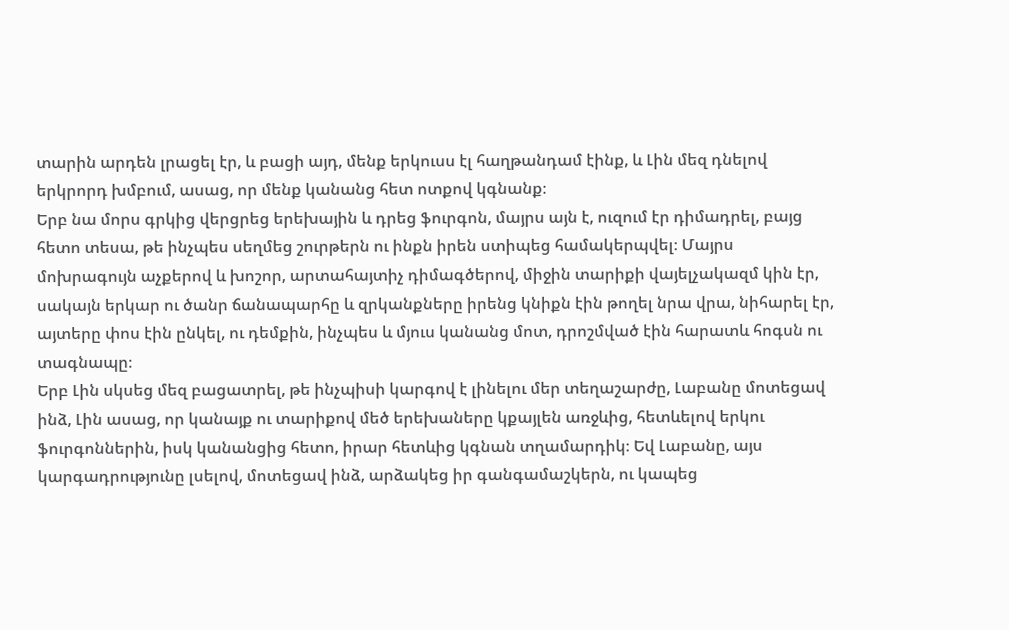տարին արդեն լրացել էր, և բացի այդ, մենք երկուսս էլ հաղթանդամ էինք, և Լին մեզ դնելով երկրորդ խմբում, ասաց, որ մենք կանանց հետ ոտքով կգնանք։
Երբ նա մորս գրկից վերցրեց երեխային և դրեց ֆուրգոն, մայրս այն է, ուզում էր դիմադրել, բայց հետո տեսա, թե ինչպես սեղմեց շուրթերն ու ինքն իրեն ստիպեց համակերպվել։ Մայրս մոխրագույն աչքերով և խոշոր, արտահայտիչ դիմագծերով, միջին տարիքի վայելչակազմ կին էր, սակայն երկար ու ծանր ճանապարհը և զրկանքները իրենց կնիքն էին թողել նրա վրա, նիհարել էր, այտերը փոս էին ընկել, ու դեմքին, ինչպես և մյուս կանանց մոտ, դրոշմված էին հարատև հոգսն ու տագնապը։
Երբ Լին սկսեց մեզ բացատրել, թե ինչպիսի կարգով է լինելու մեր տեղաշարժը, Լաբանը մոտեցավ ինձ, Լին ասաց, որ կանայք ու տարիքով մեծ երեխաները կքայլեն առջևից, հետևելով երկու ֆուրգոններին, իսկ կանանցից հետո, իրար հետևից կգնան տղամարդիկ։ Եվ Լաբանը, այս կարգադրությունը լսելով, մոտեցավ ինձ, արձակեց իր գանգամաշկերն, ու կապեց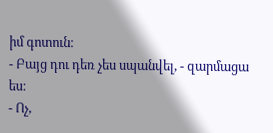իմ գոտուն։
- Բայց դու դեռ չես սպանվել, - զարմացա ես։
- Ոչ,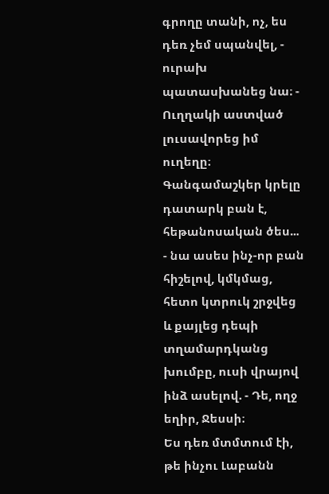գրողը տանի, ոչ, ես դեռ չեմ սպանվել, - ուրախ պատասխանեց նա։ - Ուղղակի աստված լուսավորեց իմ ուղեղը։ Գանգամաշկեր կրելը դատարկ բան է, հեթանոսական ծես... - նա ասես ինչ-որ բան հիշելով, կմկմաց, հետո կտրուկ շրջվեց և քայլեց դեպի տղամարդկանց խումբը, ուսի վրայով ինձ ասելով. - Դե, ողջ եղիր, Ջեսսի։
Ես դեռ մտմտում էի, թե ինչու Լաբանն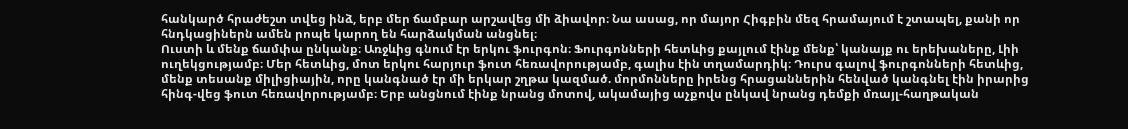հանկարծ հրաժեշտ տվեց ինձ, երբ մեր ճամբար արշավեց մի ձիավոր։ Նա ասաց, որ մայոր Հիգբին մեզ հրամայում է շտապել, քանի որ հնդկացիներն ամեն րոպե կարող են հարձակման անցնել։
Ուստի և մենք ճամփա ընկանք։ Առջևից գնում էր երկու ֆուրգոն։ Ֆուրգոնների հետևից քայլում էինք մենք՝ կանայք ու երեխաները, Լիի ուղեկցությամբ։ Մեր հետևից, մոտ երկու հարյուր ֆուտ հեռավորությամբ, գալիս էին տղամարդիկ։ Դուրս գալով ֆուրգոնների հետևից, մենք տեսանք միլիցիային, որը կանգնած էր մի երկար շղթա կազմած. մորմոնները իրենց հրացաններին հենված կանգնել էին իրարից հինգ-վեց ֆուտ հեռավորությամբ։ Երբ անցնում էինք նրանց մոտով, ակամայից աչքովս ընկավ նրանց դեմքի մռայլ-հաղթական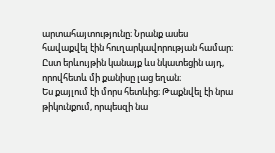արտահայտությունը։ Նրանք ասես հավաքվել էին հուղարկավորության համար։ Ըստ երևույթին կանայք ևս նկատեցին այդ, որովհետև մի քանիսը լաց եղան։
Ես քայլում էի մորս հետևից։ Թաքնվել էի նրա թիկունքում, որպեսզի նա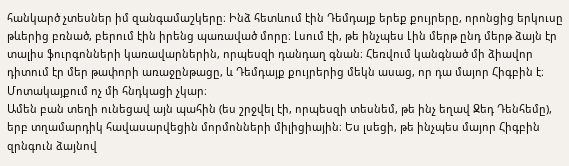հանկարծ չտեսներ իմ զանգամաշկերը։ Ինձ հետևում էին Դեմդայք երեք քույրերը, որոնցից երկուսը թևերից բռնած, բերում էին իրենց պառաված մորը։ Լսում էի, թե ինչպես Լին մերթ ընդ մերթ ձայն էր տալիս ֆուրգոնների կառավարներին, որպեսզի դանդաղ գնան։ Հեռվում կանգնած մի ձիավոր դիտում էր մեր թափորի առաջընթացը, և Դեմդայք քույրերից մեկն ասաց, որ դա մայոր Հիգբին է։ Մոտակայքում ոչ մի հնդկացի չկար։
Ամեն բան տեղի ունեցավ այն պահին (ես շրջվել էի, որպեսզի տեսնեմ, թե ինչ եղավ Ջեդ Դենհեմը), երբ տղամարդիկ հավասարվեցին մորմոնների միլիցիային։ Ես լսեցի, թե ինչպես մայոր Հիգբին զրնգուն ձայնով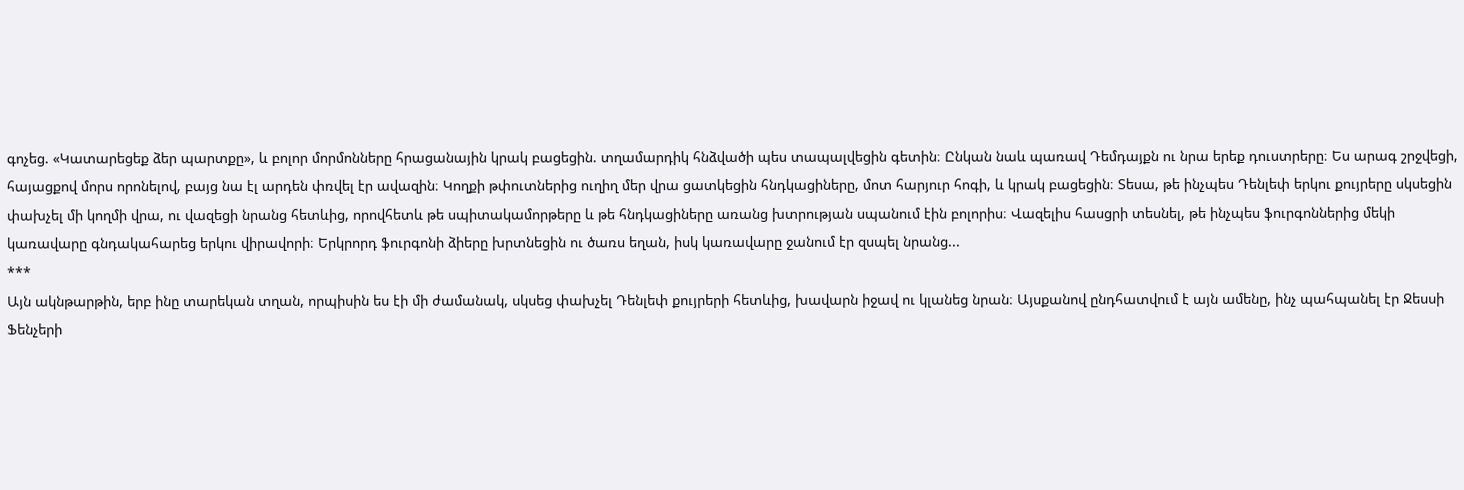գոչեց. «Կատարեցեք ձեր պարտքը», և բոլոր մորմոնները հրացանային կրակ բացեցին. տղամարդիկ հնձվածի պես տապալվեցին գետին։ Ընկան նաև պառավ Դեմդայքն ու նրա երեք դուստրերը։ Ես արագ շրջվեցի, հայացքով մորս որոնելով, բայց նա էլ արդեն փռվել էր ավազին։ Կողքի թփուտներից ուղիղ մեր վրա ցատկեցին հնդկացիները, մոտ հարյուր հոգի, և կրակ բացեցին։ Տեսա, թե ինչպես Դենլեփ երկու քույրերը սկսեցին փախչել մի կողմի վրա, ու վազեցի նրանց հետևից, որովհետև թե սպիտակամորթերը և թե հնդկացիները առանց խտրության սպանում էին բոլորիս։ Վազելիս հասցրի տեսնել, թե ինչպես ֆուրգոններից մեկի կառավարը գնդակահարեց երկու վիրավորի։ Երկրորդ ֆուրգոնի ձիերը խրտնեցին ու ծառս եղան, իսկ կառավարը ջանում էր զսպել նրանց...
***
Այն ակնթարթին, երբ ինը տարեկան տղան, որպիսին ես էի մի ժամանակ, սկսեց փախչել Դենլեփ քույրերի հետևից, խավարն իջավ ու կլանեց նրան։ Այսքանով ընդհատվում է այն ամենը, ինչ պահպանել էր Ջեսսի Ֆենչերի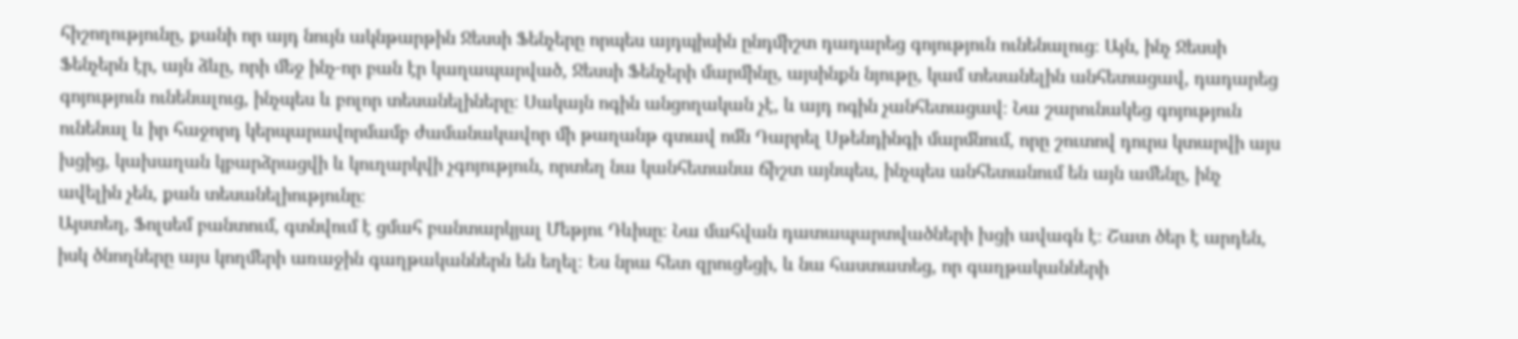հիշողությունը, քանի որ այդ նույն ակնթարթին Ջեսսի Ֆենչերը որպես այդպիսին ընդմիշտ դադարեց գոյություն ունենալուց։ Այն, ինչ Ջեսսի Ֆենչերն էր, այն ձևը, որի մեջ ինչ-որ բան էր կաղապարված, Ջեսսի Ֆենչերի մարմինը, այսինքն նյութը, կամ տեսանելին անհետացավ, դադարեց գոյություն ունենալուց, ինչպես և բոլոր տեսանելիները։ Սակայն ոգին անցողական չէ, և այդ ոգին չանհետացավ։ Նա շարունակեց գոյություն ունենալ և իր հաջորդ կերպարավորմամբ ժամանակավոր մի թաղանթ գտավ ոմն Դարրել Սթենդինգի մարմնում, որը շուտով դուրս կտարվի այս խցից, կախաղան կբարձրացվի և կուղարկվի չգոյություն, որտեղ նա կանհետանա ճիշտ այնպես, ինչպես անհետանում են այն ամենը, ինչ ավելին չեն, քան տեսանելիությունը։
Այստեղ, Ֆոլսեմ բանտում, գտնվում է ցմահ բանտարկյալ Մեթյու Դևիսը։ Նա մահվան դատապարտվածների խցի ավագն է։ Շատ ծեր է արդեն, իսկ ծնողները այս կողմերի առաջին գաղթականներն են եղել։ Ես նրա հետ զրուցեցի, և նա հաստատեց, որ գաղթականների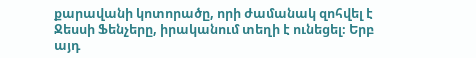քարավանի կոտորածը, որի ժամանակ զոհվել է Ջեսսի Ֆենչերը, իրականում տեղի է ունեցել։ Երբ այդ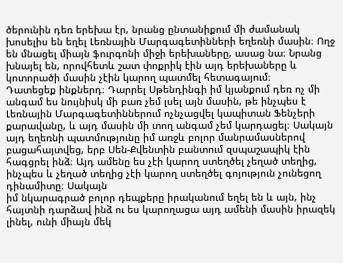ծերունին դեռ երեխա էր, նրանց ընտանիքում մի ժամանակ խոսելիս են եղել Լեռնային Մարգագետինների եղեռնի մասին։ Ողջ են մնացել միայն ֆուրգոնի միջի երեխաները, ասաց նա։ Նրանց խնայել են, որովհետև շատ փոքրիկ էին այդ երեխաները և կոտորածի մասին չէին կարող պատմել հետագայում։
Դատեցեք ինքներդ։ Դարրել Սթենդինգի իմ կյանքում դեռ ոչ մի անգամ ես նույնիսկ մի բառ չեմ լսել այն մասին, թե ինչպես է Լեռնային Մարգագետիններում ոչնչացվել կապիտան Ֆենչերի քարավանը, և այդ մասին մի տող անգամ չեմ կարդացել։ Սակայն այդ եղեռնի պատմությունը իմ առջև բոլոր մանրամասներով բացահայտվեց, երբ Սեն-Քվենտին բանտում զսպաշապիկ էին հագցրել ինձ։ Այդ ամենը ես չէի կարող ստեղծել չեղած տեղից, ինչպես և չեղած տեղից չէի կարող ստեղծել գոյություն չունեցող դինամիտը։ Սակայն
իմ նկարագրած բոլոր դեպքերը իրականում եղել են և այն, ինչ հայտնի դարձավ ինձ ու ես կարողացա այդ ամենի մասին իրազեկ լինել, ունի միայն մեկ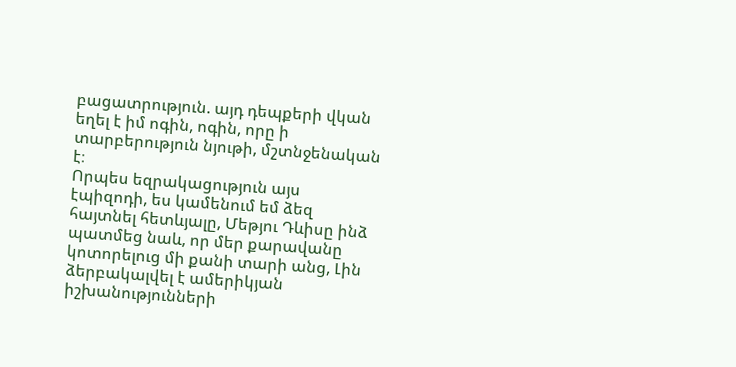բացատրություն. այդ դեպքերի վկան եղել է իմ ոգին, ոգին, որը ի տարբերություն նյութի, մշտնջենական է։
Որպես եզրակացություն այս էպիզոդի, ես կամենում եմ ձեզ հայտնել հետևյալը, Մեթյու Դևիսը ինձ պատմեց նաև, որ մեր քարավանը կոտորելուց մի քանի տարի անց, Լին ձերբակալվել է ամերիկյան իշխանությունների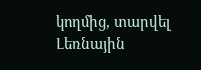կողմից, տարվել Լեռնային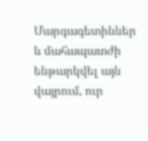Մարգագետիններ և մահապատժի ենթարկվել այն վայրում, ուր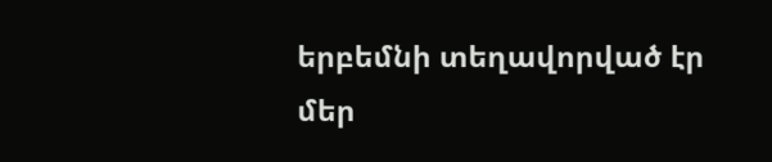երբեմնի տեղավորված էր մեր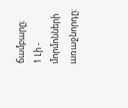ճամբարը։
1 Լի - մորմոնների առաջնորդը: